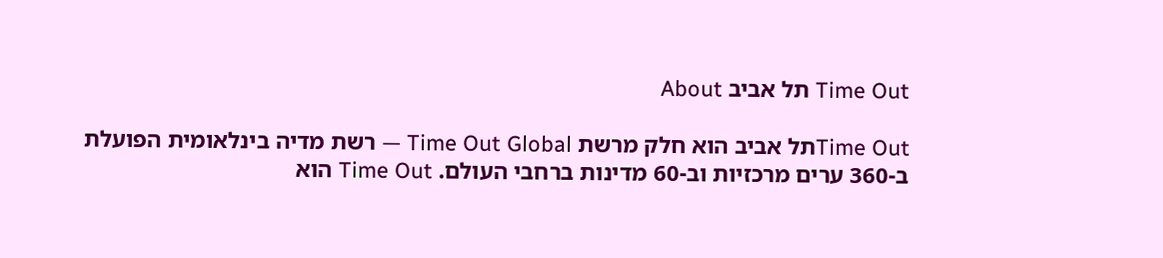Time Out תל אביב About

Time Outתל אביב הוא חלק מרשת Time Out Global — רשת מדיה בינלאומית הפועלת ב-360 ערים מרכזיות וב-60 מדינות ברחבי העולם. Time Out הוא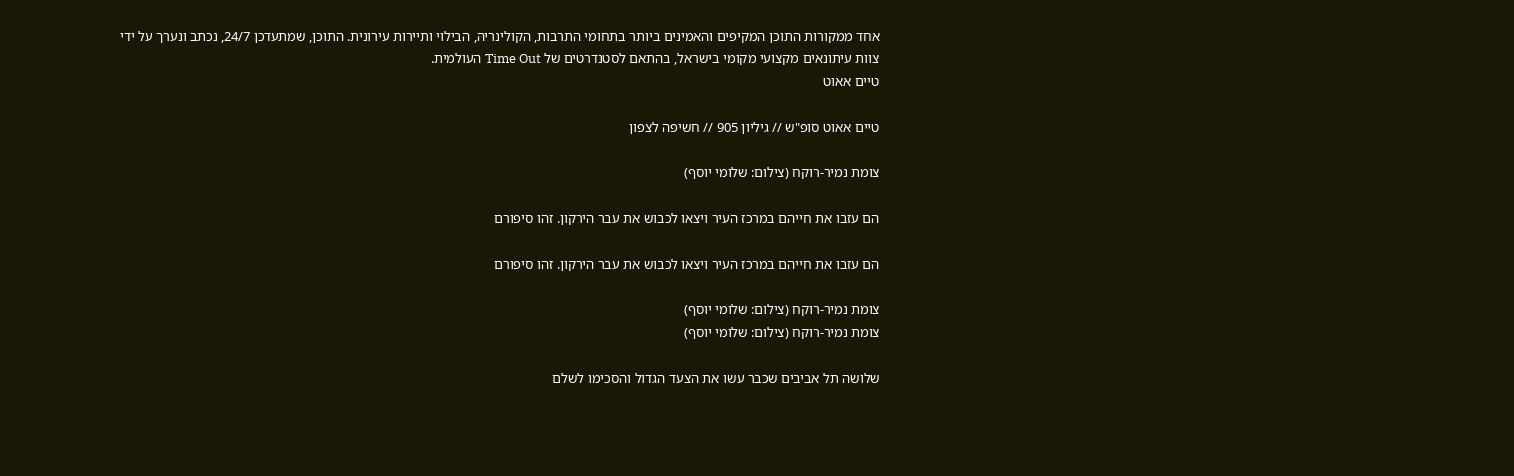אחד ממקורות התוכן המקיפים והאמינים ביותר בתחומי התרבות, הקולינריה, הבילוי ותיירות עירונית. התוכן, שמתעדכן 24/7, נכתב ונערך על ידי צוות עיתונאים מקצועי מקומי בישראל, בהתאם לסטנדרטים של Time Out העולמית.
טיים אאוט

טיים אאוט סופ"ש // גיליון 905 // חשיפה לצפון

צומת נמיר-רוקח (צילום: שלומי יוסף)

הם עזבו את חייהם במרכז העיר ויצאו לכבוש את עבר הירקון. זהו סיפורם

הם עזבו את חייהם במרכז העיר ויצאו לכבוש את עבר הירקון. זהו סיפורם

צומת נמיר-רוקח (צילום: שלומי יוסף)
צומת נמיר-רוקח (צילום: שלומי יוסף)

שלושה תל אביבים שכבר עשו את הצעד הגדול והסכימו לשלם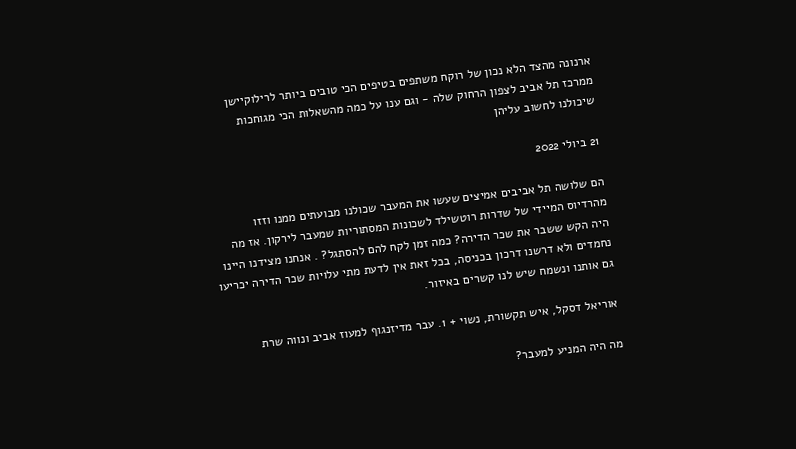ארנונה מהצד הלא נכון של רוקח משתפים בטיפים הכי טובים ביותר לרילוקיישן ממרכז תל אביב לצפון הרחוק שלה - וגם ענו על כמה מהשאלות הכי מגוחכות שיכולנו לחשוב עליהן

21 ביולי 2022

הם שלושה תל אביבים אמיצים שעשו את המעבר שכולנו מבועתים ממנו וזזו מהרדיוס המיידי של שדרות רוטשילד לשכונות המסתוריות שמעבר לירקון. אז מה היה הקש ששבר את שכר הדירה? כמה זמן לקח להם להסתגל? . אנחנו מצידנו היינו נחמדים ולא דרשנו דרכון בכניסה, בכל זאת אין לדעת מתי עלויות שכר הדירה יכריעו גם אותנו ונשמח שיש לנו קשרים באיזור.

אוריאל דסקל, איש תקשורת, נשוי + 1. עבר מדיזנגוף למעוז אביב ונווה שרת

מה היה המניע למעבר?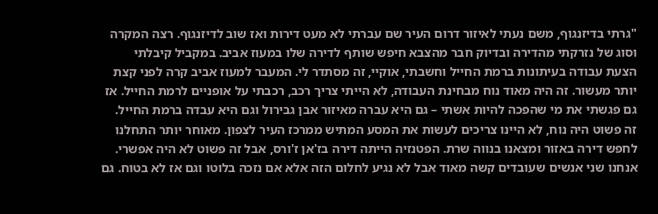"גרתי בדיזנגוף, משם נעתי לאיזור דרום העיר שם עברתי לא מעט דירות ואז שוב לדיזנגוף. רצה המקרה וסוג של נזרקתי מהדירה ובדיוק חבר מהצבא חיפש שותף לדירה שלו במעוז אביב. במקביל קיבלתי הצעת עבודה בעיתונות ברמת החייל וחשבתי, אוקיי, זה מסתדר לי. המעבר למעוז אביב קרה לפני קצת יותר מעשור. זה היה מאוד נוח מבחינת העבודה, לא הייתי צריך רכב, רכבתי על אופניים לרמת החייל. אז גם פגשתי את מי שהפכה להיות אשתי – גם היא עברה מאיזור אבן גבירול וגם היא עבדה ברמת החייל. זה פשוט היה נוח, לא היינו צריכים לעשות את המסע המתיש ממרכז העיר לצפון. מאוחר יותר התחלנו לחפש דירה באזור ומצאנו בנווה שרת. הפטנזיה הייתה דירה בז'אן ז'ורס, אבל זה פשוט לא היה אפשרי. אנחנו שני אנשים שעובדים קשה מאוד אבל לא נגיע לחלום הזה אלא אם נזכה בלוטו וגם אז לא בטוח. גם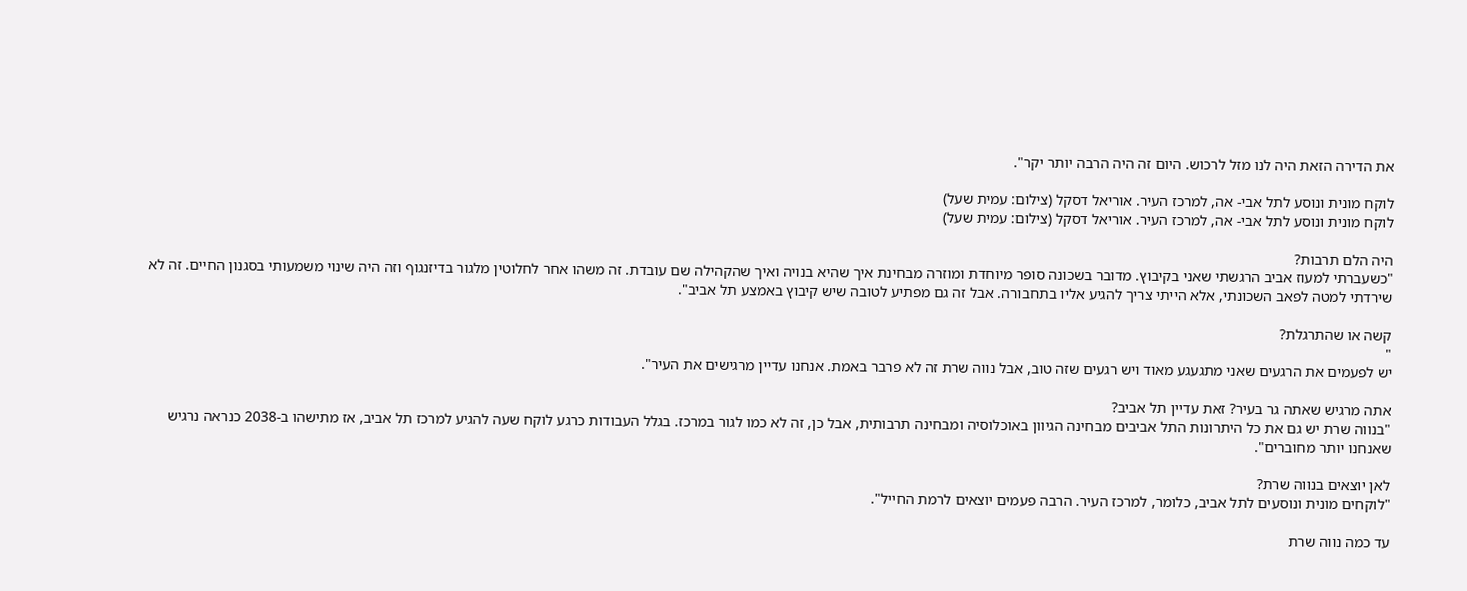את הדירה הזאת היה לנו מזל לרכוש. היום זה היה הרבה יותר יקר".

לוקח מונית ונוסע לתל אבי- אה, למרכז העיר. אוריאל דסקל (צילום: עמית שעל)
לוקח מונית ונוסע לתל אבי- אה, למרכז העיר. אוריאל דסקל (צילום: עמית שעל)

היה הלם תרבות?
"כשעברתי למעוז אביב הרגשתי שאני בקיבוץ. מדובר בשכונה סופר מיוחדת ומוזרה מבחינת איך שהיא בנויה ואיך שהקהילה שם עובדת. זה משהו אחר לחלוטין מלגור בדיזנגוף וזה היה שינוי משמעותי בסגנון החיים. זה לא שירדתי למטה לפאב השכונתי, אלא הייתי צריך להגיע אליו בתחבורה. אבל זה גם מפתיע לטובה שיש קיבוץ באמצע תל אביב".

קשה או שהתרגלת?
"
יש לפעמים את הרגעים שאני מתגעגע מאוד ויש רגעים שזה טוב, אבל נווה שרת זה לא פרבר באמת. אנחנו עדיין מרגישים את העיר".

אתה מרגיש שאתה גר בעיר? זאת עדיין תל אביב?
"בנווה שרת יש גם את כל היתרונות התל אביבים מבחינה הגיוון באוכלוסיה ומבחינה תרבותית, אבל כן, זה לא כמו לגור במרכז. בגלל העבודות כרגע לוקח שעה להגיע למרכז תל אביב, אז מתישהו ב-2038 כנראה נרגיש שאנחנו יותר מחוברים".

לאן יוצאים בנווה שרת?
"לוקחים מונית ונוסעים לתל אביב, כלומר, למרכז העיר. הרבה פעמים יוצאים לרמת החייל".

עד כמה נווה שרת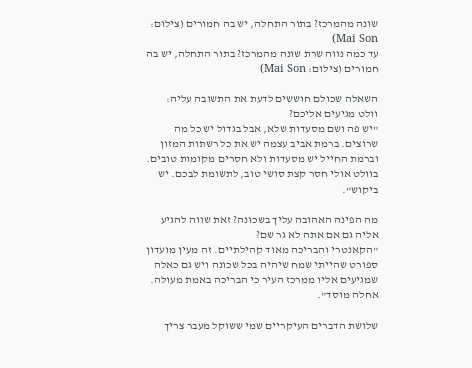שונה מהמרכז? בתור התחלה, יש בה חמורים (צילום: Mai Son)
עד כמה נווה שרת שונה מהמרכז? בתור התחלה, יש בה חמורים (צילום: Mai Son)

השאלה שכולם חוששים לדעת את התשובה עליה: וולט מגיעים אליכם?
"יש פה ושם מסעדות שלא, אבל בגדול יש כל מה שרוצים. ברמת אביב עצמה יש את כל רשתות המזון וברמת החייל יש מסעדות ולא חסרים מקומות טובים. בוולט אולי חסר קצת סושי טוב, לתשומת לבכם. יש ביקוש".

מה הפינה האהובה עליך בשכונה? זאת שווה להגיע אליה גם אם אתה לא גר שם?
"הקאנטרי והבריכה מאוד קהילתיים. זה מעין מועדון ספורט שהייתי שמח שיהיה בכל שכונה ויש גם כאלה שמגיעים אליו ממרכז העיר כי הבריכה באמת מעולה. אחלה מוסד".

שלושת הדברים העיקריים שמי ששוקל מעבר צריך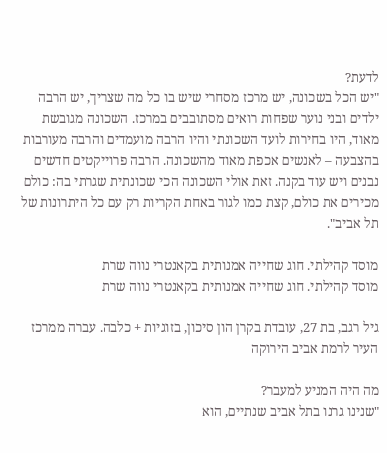לדעת?
"יש הכל בשכונה, יש מרכז מסחרי שיש בו כל מה שצריך, יש הרבה ילדים ובני נוער שפחות רואים מסתובבים במרכז. השכונה מגובשת מאוד, היו בחירות לועד השכונתי והיו הרבה מועמדים והרבה מעורבות בהצבעה – לאנשים אכפת מאוד מהשכונה. הרבה פרוייקטים חדשים נבנים ויש עוד בקנה. זאת אולי השכונה הכי שכונתית שגרתי בה: כולם מכירים את כולם, קצת כמו לגור באחת הקריות רק עם כל היתרונות של תל אביב".

מוסד קהילתי. חוג שחייה אמנותית בקאנטרי נווה שרת
מוסד קהילתי. חוג שחייה אמנותית בקאנטרי נווה שרת

גיל רגב, בת 27, עובדת בקרן הון סיכון, בזוגיות + כלבה. עברה ממרכז העיר לרמת אביב הירוקה

מה היה המניע למעבר?
"שנינו גרנו בתל אביב שנתיים, הוא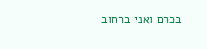בכרם ואני ברחוב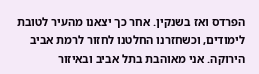הפרדס ואז בשנקין. אחר כך יצאנו מהעיר לטובת לימודים, וכשחזרנו החלטנו לחזור לרמת אביב הירוקה. אני מאוהבת בתל אביב ובאיזור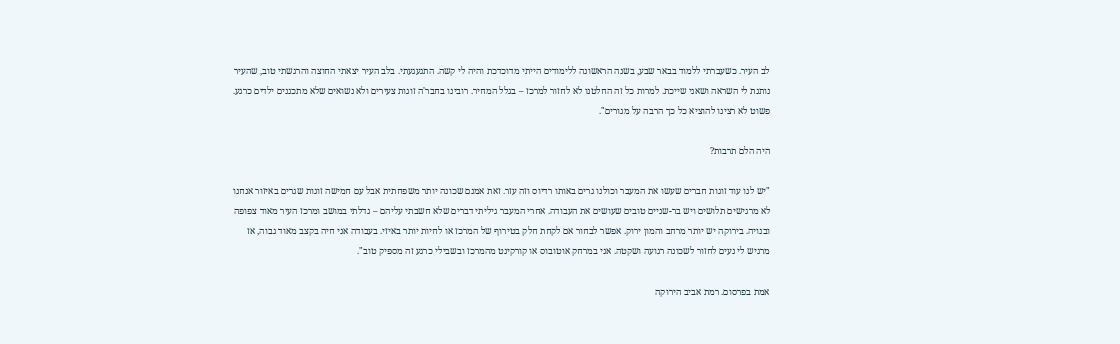לב העיר. כשעברתי ללמוד בבאר שבע, בשנה הראשונה ללימודים הייתי מדוכדכת והיה לי קשה. התגעגעתי. בלב העיר יצאתי החוצה והרגשתי טוב, שהעיר נותנת לי השראה ושאני שייכת. למרות כל זה החלטנו לא לחזור למרכז – בגלל המחיר. רובינו בחבר'ה זוגות צעירים ולא נשואים שלא מתכננים ילדים כרגע. פשוט לא רצינו להוציא כל כך הרבה על מגורים".

היה הלם תרבות?

"יש לנו עוד זוגות חברים שעשו את המעבר וכולנו גרים באותו רדיוס וזה עזר. זאת אמנם שכונה יותר משפחתית אבל עם חמישה זוגות שגרים באיזור אנחנו לא מרגישים תלושים ויש בר-שניים טובים שעושים את העבודה. אחרי המעבר גיליתי דברים שלא חשבתי עליהם – גדלתי במושב ומרכז העיר מאוד צפופה ובנויה. בירוקה יש יותר מרחב והמון ירוק. אפשר לבחור אם לקחת חלק בטירוף של המרכז או לחיות יותר באיזי. בעבודה אני חיה בקצב מאוד גבוה, אז מרגיש לי נעים לחזור לשכונה רגועה ושקטה. אני במרחק אוטובוס או קורקינט מהמרכז ובשבילי כרגע זה מספיק טוב".

אמת בפרסום. רמת אביב הירוקה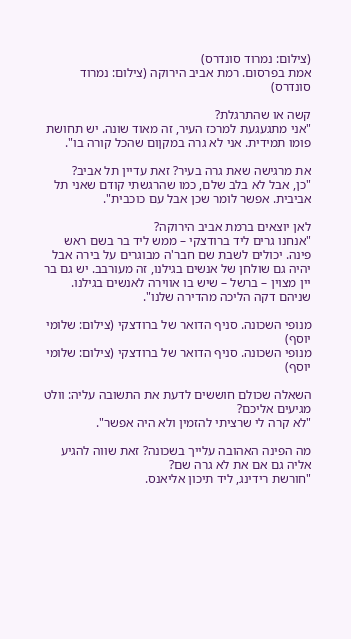(צילום: נמרוד סונדרס)
אמת בפרסום. רמת אביב הירוקה (צילום: נמרוד סונדרס)

קשה או שהתרגלת?
"אני מתגעגעת למרכז העיר, זה מאוד שונה. יש תחושת פומו תמידית. אני לא גרה במקןום שהכל קורה בו".

את מרגישה שאת גרה בעיר? זאת עדיין תל אביב?
"כן, אבל לא בלב שלם, כמו שהרגשתי קודם שאני תל אביבית. אפשר לומר שכן אבל עם כוכבית".

לאן יוצאים ברמת אביב הירוקה?
"אנחנו גרים ליד ברודצקי – ממש ליד בר בשם ראש פינה. יכולים לשבת שם חבר'ה מבוגרים על בירה אבל יהיה גם שולחן של אנשים בגילנו, זה מעורבב. יש גם בר יין מצוין – ברשל – שיש בו אווירה לאנשים בגילנו. שניהם דקה הליכה מהדירה שלנו".

מנופי השכונה. סניף הדואר של ברודצקי (צילום: שלומי יוסף)
מנופי השכונה. סניף הדואר של ברודצקי (צילום: שלומי יוסף)

השאלה שכולם חוששים לדעת את התשובה עליה: וולט מגיעים אליכם?
"לא קרה לי שרציתי להזמין ולא היה אפשר".

מה הפינה האהובה עלייך בשכונה? זאת שווה להגיע אליה גם אם את לא גרה שם?
"חורשת רידינג, ליד תיכון אליאנס.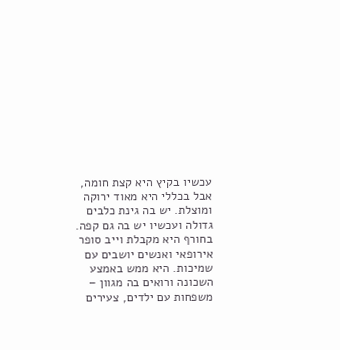עכשיו בקיץ היא קצת חומה, אבל בכללי היא מאוד ירוקה ומוצלת. יש בה גינת כלבים גדולה ועכשיו יש בה גם קפה. בחורף היא מקבלת וייב סופר אירופאי ואנשים יושבים עם שמיכות. היא ממש באמצע השכונה ורואים בה מגוון – משפחות עם ילדים, צעירים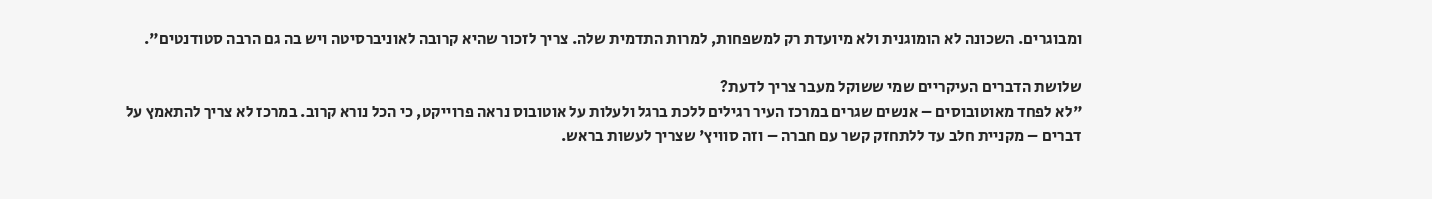ומבוגרים. השכונה לא הומוגנית ולא מיועדת רק למשפחות, למרות התדמית שלה. צריך לזכור שהיא קרובה לאוניברסיטה ויש בה גם הרבה סטודנטים".

שלושת הדברים העיקריים שמי ששוקל מעבר צריך לדעת?
"לא לפחד מאוטובוסים – אנשים שגרים במרכז העיר רגילים ללכת ברגל ולעלות על אוטובוס נראה פרוייקט, כי הכל נורא קרוב. במרכז לא צריך להתאמץ על דברים – מקניית חלב עד ללתחזק קשר עם חברה – וזה סוויץ' שצריך לעשות בראש.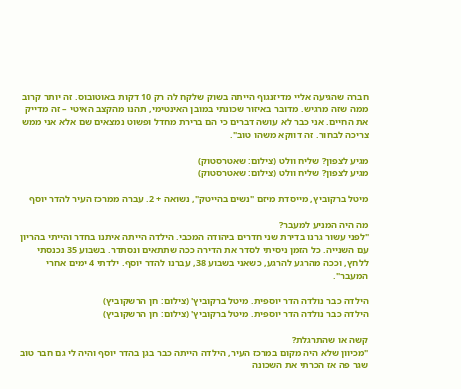חברה שהגיעה אליי מדיזנגוף הייתה בשוק שלקח לה רק 10 דקות באוטובוס. זה יותר קרוב ממה שזה מרגיש. מדובר באיזור שכונתי במובן האינטימי, תהנו מהקצב האיטי – זה מדייק את החיים. אני כבר לא עושה דברים כי הם ברירת מחדל ופשוט נמצאים שם אלא אני ממש צריכה לבחור. זה דווקא משהו טוב".

מגיע לצפון? שליח וולט (צילום: שאטרסטוק)
מגיע לצפון? שליח וולט (צילום: שאטרסטוק)

מיטל ברקוביץ, מייסדת מיזם "נשים בהייטק", נשואה + 2. עברה ממרכז העיר להדר יוסף

מה היה המניע למעבר?
"לפני עשור גרנו בדירת שני חדרים ביהודה המכבי. הילדה הייתה איתנו בחדר והייתי בהריון עם השנייה. כל הזמן ניסיתי לסדר את הדירה ככה שתתאים ונסתדר. בשבוע 35 נכנסתי ללחץ, וככה מהרגע להרגע, כשאני בשבוע 38, עברנו להדר יוסף. ילדתי 4 ימים אחרי המעבר".

הילדה כבר נולדה הדר יוספית. מיטל ברקוביץ' (צילום: חן הרשקוביץ)
הילדה כבר נולדה הדר יוספית. מיטל ברקוביץ' (צילום: חן הרשקוביץ)

קשה או שהתרגלת?
"מכיוון שלא היה מקום במרכז העיר, הילדה הייתה כבר בגן בהדר יוסף והיה לי גם חבר טוב שגר פה אז הכרתי את השכונה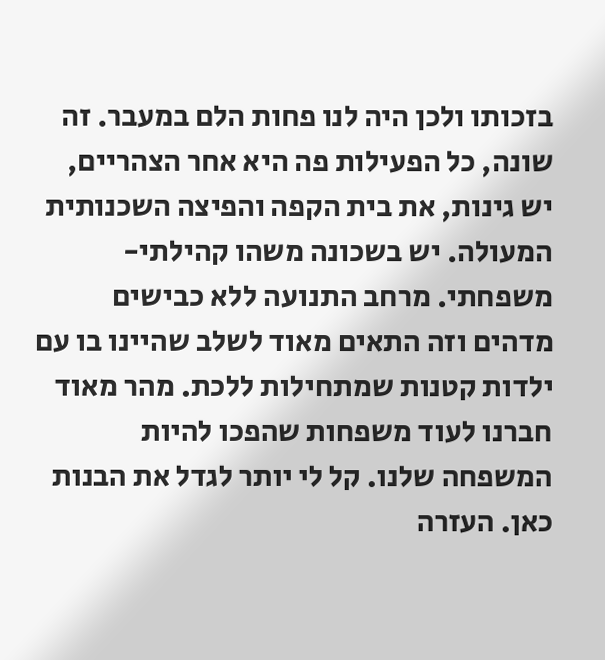בזכותו ולכן היה לנו פחות הלם במעבר. זה שונה, כל הפעילות פה היא אחר הצהריים, יש גינות, את בית הקפה והפיצה השכנותית המעולה. יש בשכונה משהו קהילתי-משפחתי. מרחב התנועה ללא כבישים מדהים וזה התאים מאוד לשלב שהיינו בו עם ילדות קטנות שמתחילות ללכת. מהר מאוד חברנו לעוד משפחות שהפכו להיות המשפחה שלנו. קל לי יותר לגדל את הבנות כאן. העזרה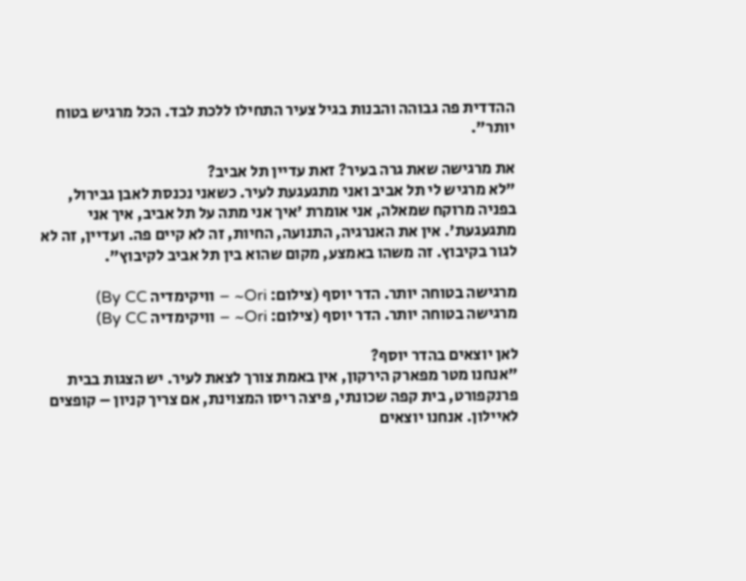ההדדית פה גבוהה והבנות בגיל צעיר התחילו ללכת לבד. הכל מרגיש בטוח יותר".

את מרגישה שאת גרה בעיר? זאת עדיין תל אביב?
"לא מרגיש לי תל אביב ואני מתגעגעת לעיר. כשאני נכנסת לאבן גבירול, בפניה מרוקח שמאלה, אני אומרת 'איך אני מתה על תל אביב, איך אני מתגעגעת'. אין את האנרגיה, התנועה, החיות, זה לא קיים פה. ועדיין, זה לא לגור בקיבוץ. זה משהו באמצע, מקום שהוא בין תל אביב לקיבוץ".

מרגישה בטוחה יותר. הדר יוסף (צילום: Ori~ – וויקימדיה By CC)
מרגישה בטוחה יותר. הדר יוסף (צילום: Ori~ – וויקימדיה By CC)

לאן יוצאים בהדר יוסף?
"אנחנו מטר מפארק הירקון, אין באמת צורך לצאת לעיר. יש הצגות בבית פרנקפורט, בית קפה שכונתי, פיצה ריסו המצוינת, אם צריך קניון – קופצים לאיילון. אנחנו יוצאים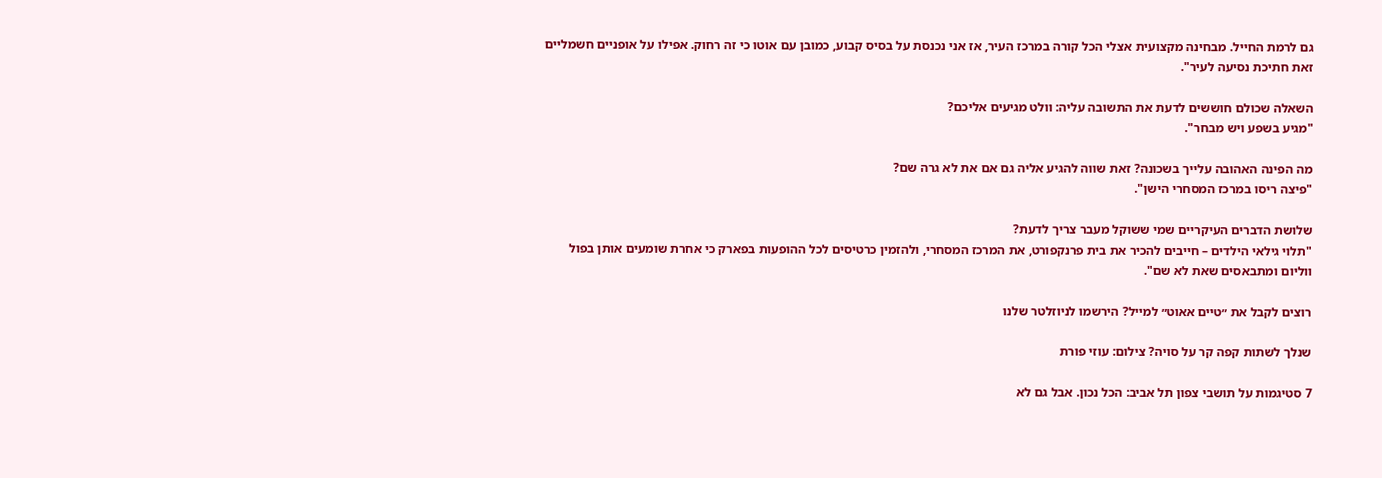גם לרמת החייל. מבחינה מקצועית אצלי הכל קורה במרכז העיר, אז אני נכנסת על בסיס קבוע, כמובן עם אוטו כי זה רחוק. אפילו על אופניים חשמליים זאת חתיכת נסיעה לעיר".

השאלה שכולם חוששים לדעת את התשובה עליה: וולט מגיעים אליכם?
"מגיע בשפע ויש מבחר".

מה הפינה האהובה עלייך בשכונה? זאת שווה להגיע אליה גם אם את לא גרה שם?
"פיצה ריסו במרכז המסחרי הישן".

שלושת הדברים העיקריים שמי ששוקל מעבר צריך לדעת?
"תלוי גילאי הילדים – חייבים להכיר את בית פרנקפורט, את המרכז המסחרי, ולהזמין כרטיסים לכל ההופעות בפארק כי אחרת שומעים אותן בפול ווליום ומתבאסים שאת לא שם".

רוצים לקבל את ״טיים אאוט״ למייל? הירשמו לניוזלטר שלנו

שנלך לשתות קפה קר על סויה? צילום: עוזי פורת

7 סטיגמות על תושבי צפון תל אביב: הכל נכון. אבל גם לא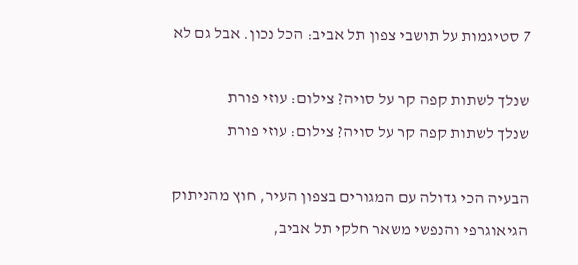7 סטיגמות על תושבי צפון תל אביב: הכל נכון. אבל גם לא

שנלך לשתות קפה קר על סויה? צילום: עוזי פורת
שנלך לשתות קפה קר על סויה? צילום: עוזי פורת

הבעיה הכי גדולה עם המגורים בצפון העיר, חוץ מהניתוק הגיאוגרפי והנפשי משאר חלקי תל אביב,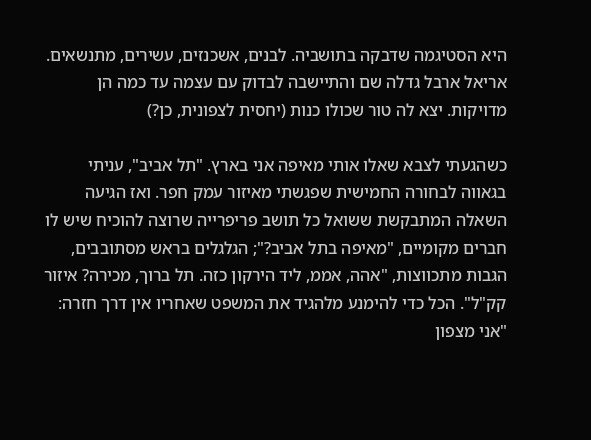היא הסטיגמה שדבקה בתושביה. לבנים, אשכנזים, עשירים, מתנשאים. אריאל ארבל גדלה שם והתיישבה לבדוק עם עצמה עד כמה הן מדויקות. יצא לה טור שכולו כנות (יחסית לצפונית, כן?)

כשהגעתי לצבא שאלו אותי מאיפה אני בארץ. "תל אביב", עניתי בגאווה לבחורה החמישית שפגשתי מאיזור עמק חפר. ואז הגיעה השאלה המתבקשת ששואל כל תושב פריפרייה שרוצה להוכיח שיש לו חברים מקומיים, "מאיפה בתל אביב?"; הגלגלים בראש מסתובבים, הגבות מתכווצות, "אהה, אממ, ליד הירקון כזה. תל ברוך, מכירה? איזור קק"ל". הכל כדי להימנע מלהגיד את המשפט שאחריו אין דרך חזרה: "אני מצפון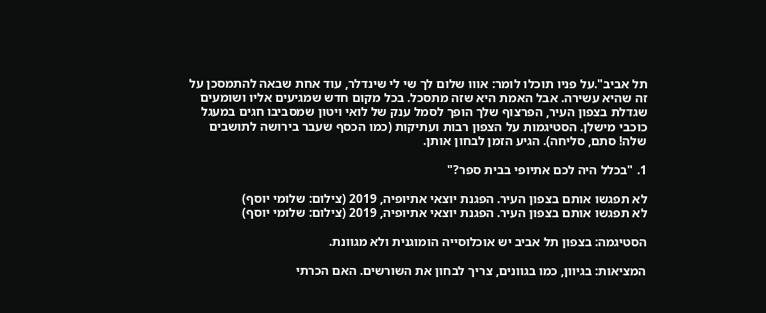תל אביב".על פניו תוכלו לומר: אווו שלום לך שי לי שינדלר, עוד אחת שבאה להתמסכן על זה שהיא עשירה. אבל האמת היא שזה מתסכל. בכל מקום חדש שמגיעים אליו ושומעים שגדלת בצפון העיר, הפרצוף שלך הופך לסמל ענק של לואי ויטון שמסביבו חגים במעגל כוכבי מישלן. הסטיגמות על הצפון רבות ועתיקות (כמו הכסף שעבר בירושה לתושבים שלה! סתם, סליחה). הגיע הזמן לבחון אותן.

1. "בכלל היה לכם אתיופי בבית ספר?"

לא תפגשו אותם בצפון העיר. הפגנת יוצאי אתיופיה, 2019 (צילום: שלומי יוסף)
לא תפגשו אותם בצפון העיר. הפגנת יוצאי אתיופיה, 2019 (צילום: שלומי יוסף)

הסטיגמה: בצפון תל אביב יש אוכלוסייה הומוגנית ולא מגוונת.

המציאות: בגיוון, כמו בגוונים, צריך לבחון את השורשים. האם הכרתי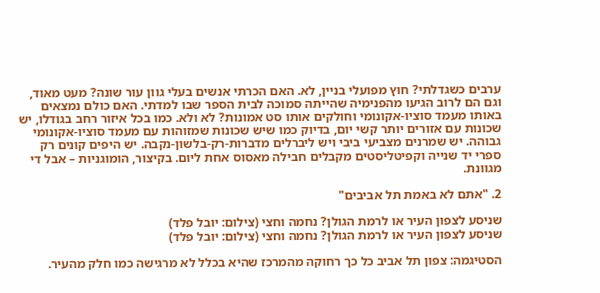ערבים כשגדלתי? חוץ מפועלי בניין, לא. האם הכרתי אנשים בעלי גוון עור שונה? מעט מאוד, וגם הם לרוב הגיעו מהפנימיה שהייתה סמוכה לבית הספר שבו למדתי. האם כולם נמצאים באותו מעמד סוציו-אקונומי וחולקים אותו סט אמונות? לא ולא. כמו בכל איזור רחב בגודלו, יש שכונות עם אזורים יותר קשי יום, בדיוק כמו שיש שכונות שמזוהות עם מעמד סוציו-אקונומי גבוהה. יש שמרנים מצביעי ביבי ויש ליברלים מדברות-רק-בלשון-נקבה. יש היפים קונים רק ספרי יד שנייה וקפיטליסטים מקבלים חבילה מאסוס אחת ליום. בקיצור, הומוגניות – אבל די מגוונת.

2. "אתם לא באמת תל אביבים"

שניסע לצפון העיר או לרמת הגולן? נחמה וחצי (צילום: יובל פלד)
שניסע לצפון העיר או לרמת הגולן? נחמה וחצי (צילום: יובל פלד)

הסטיגמה: צפון תל אביב כל כך רחוקה מהמרכז שהיא בכלל לא מרגישה כמו חלק מהעיר.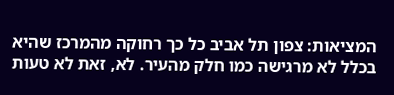המציאות: צפון תל אביב כל כך רחוקה מהמרכז שהיא בכלל לא מרגישה כמו חלק מהעיר. לא, זאת לא טעות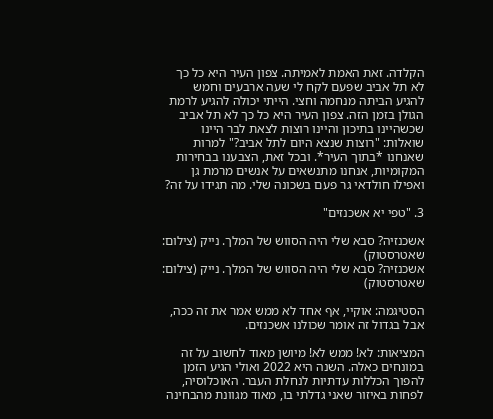הקלדה. זאת האמת לאמיתה. צפון העיר היא כל כך לא תל אביב שפעם לקח לי שעה ארבעים וחמש להגיע הביתה מנחמה וחצי. הייתי יכולה להגיע לרמת הגולן בזמן הזה. צפון העיר היא כל כך לא תל אביב שכשהיינו בתיכון והיינו רוצות לצאת לבר היינו שואלות: "רוצות שנצא היום לתל אביב?" למרות שאנחנו *בתוך העיר*. ובכל זאת, הצבענו בבחירות המקומיות, אנחנו מתנשאים על אנשים מרמת גן ואפילו חולדאי גר פעם בשכונה שלי. מה תגידו על זה?

3. "טפי יא אשכנזים"

אשכנזיה? סבא שלי היה הסווש של המלך. נייק (צילום: שאטרסטוק)
אשכנזיה? סבא שלי היה הסווש של המלך. נייק (צילום: שאטרסטוק)

הסטיגמה: אוקיי, אף אחד לא ממש אמר את זה ככה, אבל בגדול זה אומר שכולנו אשכנזים.

המציאות: לא! ממש לא! מיושן מאוד לחשוב על זה במונחים כאלה. השנה היא 2022 ואולי הגיע הזמן להפוך הכללות עדתיות לנחלת העבר. האוכלוסיה, לפחות באיזור שאני גדלתי בו, מאוד מגוונת מהבחינה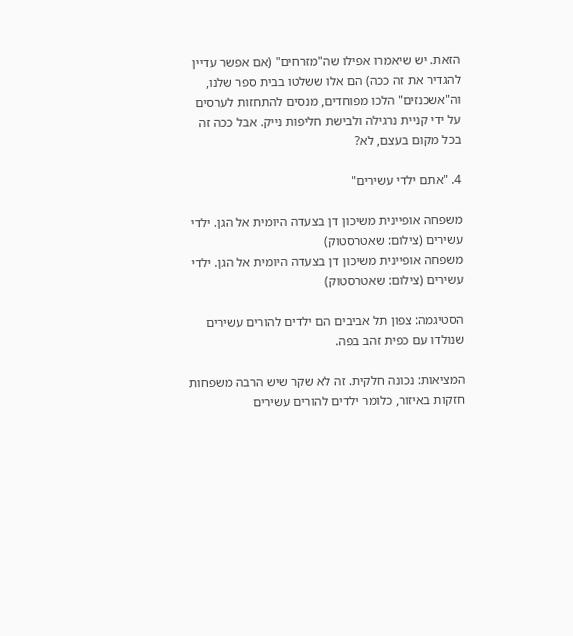הזאת. יש שיאמרו אפילו שה"מזרחים" (אם אפשר עדיין להגדיר את זה ככה) הם אלו ששלטו בבית ספר שלנו, וה"אשכנזים" הלכו מפוחדים, מנסים להתחזות לערסים על ידי קניית נרגילה ולבישת חליפות נייק. אבל ככה זה בכל מקום בעצם, לא?

4. "אתם ילדי עשירים"

משפחה אופיינית משיכון דן בצעדה היומית אל הגן. ילדי עשירים (צילום: שאטרסטוק)
משפחה אופיינית משיכון דן בצעדה היומית אל הגן. ילדי עשירים (צילום: שאטרסטוק)

הסטיגמה: צפון תל אביבים הם ילדים להורים עשירים שנולדו עם כפית זהב בפה.

המציאות: נכונה חלקית. זה לא שקר שיש הרבה משפחות חזקות באיזור, כלומר ילדים להורים עשירים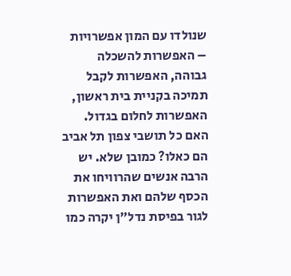שנולדו עם המון אפשרויות – האפשרות להשכלה גבוהה, האפשרות לקבל תמיכה בקניית בית ראשון, האפשרות לחלום בגדול. האם כל תושבי צפון תל אביב הם כאלו? כמובן שלא. יש הרבה אנשים שהרוויחו את הכסף שלהם ואת האפשרות לגור בפיסת נדל"ן יקרה כמו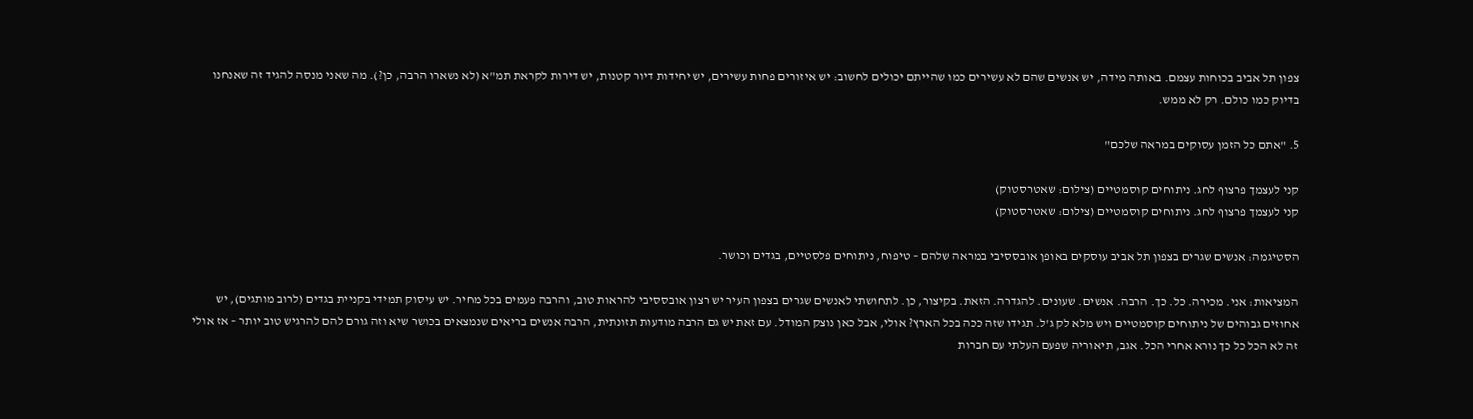צפון תל אביב בכוחות עצמם. באותה מידה, יש אנשים שהם לא עשירים כמו שהייתם יכולים לחשוב: יש איזורים פחות עשירים, יש יחידות דיור קטנות, יש דירות לקראת תמ"א (לא נשארו הרבה, כן?). מה שאני מנסה להגיד זה שאנחנו בדיוק כמו כולם. רק לא ממש.

5. "אתם כל הזמן עסוקים במראה שלכם"

קני לעצמך פרצוף לחג. ניתוחים קוסמטיים (צילום: שאטרסטוק)
קני לעצמך פרצוף לחג. ניתוחים קוסמטיים (צילום: שאטרסטוק)

הסטיגמה: אנשים שגרים בצפון תל אביב עוסקים באופן אובססיבי במראה שלהם – טיפוח, ניתוחים פלסטיים, בגדים וכושר.

המציאות: אני. מכירה. כל. כך. הרבה. אנשים. שעונים. להגדרה. הזאת. בקיצור, כן. לתחושתי לאנשים שגרים בצפון העיר יש רצון אובססיבי להראות טוב, והרבה פעמים בכל מחיר. יש עיסוק תמידי בקניית בגדים (לרוב מותגים), יש אחוזים גבוהים של ניתוחים קוסמטיים ויש מלא לק ג'ל. תגידו שזה ככה בכל הארץ? אולי, אבל כאן נוצק המודל. עם זאת יש גם הרבה מודעות תזונתית, הרבה אנשים בריאים שנמצאים בכושר שיא וזה גורם להם להרגיש טוב יותר – אז אולי זה לא הכל כל כך נורא אחרי הכל. אגב, תיאוריה שפעם העלתי עם חברות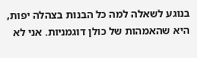בנוגע לשאלה למה כל הבנות בצהלה יפות, היא שהאמהות של כולן דוגמניות. אני לא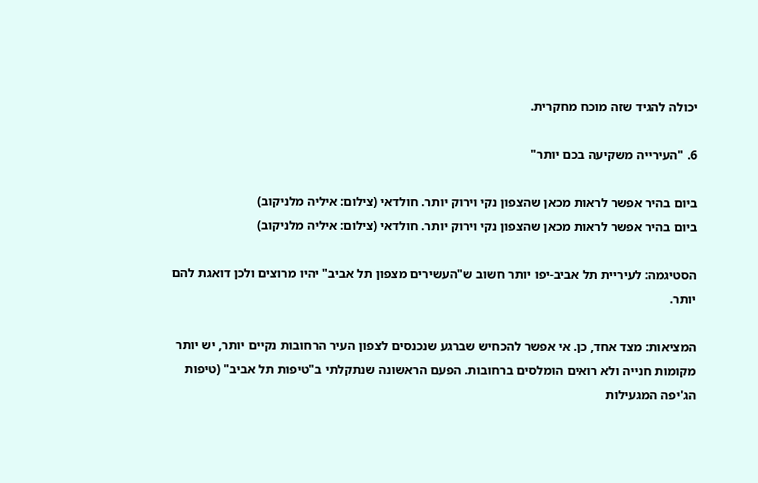יכולה להגיד שזה מוכח מחקרית.

6. "העירייה משקיעה בכם יותר"

ביום בהיר אפשר לראות מכאן שהצפון נקי וירוק יותר. חולדאי (צילום: איליה מלניקוב)
ביום בהיר אפשר לראות מכאן שהצפון נקי וירוק יותר. חולדאי (צילום: איליה מלניקוב)

הסטיגמה: לעיריית תל אביב-יפו יותר חשוב ש"העשירים מצפון תל אביב" יהיו מרוצים ולכן דואגת להם יותר.

המציאות: מצד אחד, כן. אי אפשר להכחיש שברגע שנכנסים לצפון העיר הרחובות נקיים יותר, יש יותר מקומות חנייה ולא רואים הומלסים ברחובות. הפעם הראשונה שנתקלתי ב"טיפות תל אביב" (טיפות הג'יפה המגעילות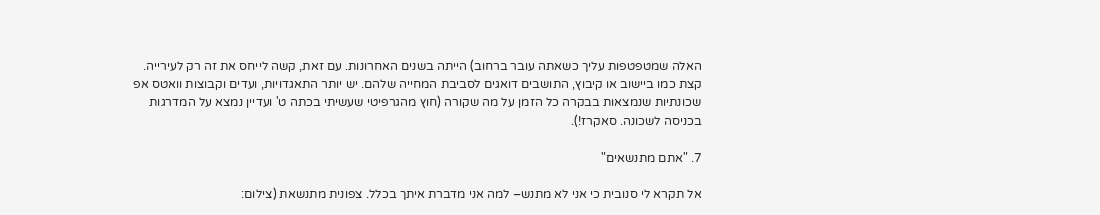האלה שמטפטפות עליך כשאתה עובר ברחוב) הייתה בשנים האחרונות. עם זאת, קשה לייחס את זה רק לעירייה. קצת כמו ביישוב או קיבוץ, התושבים דואגים לסביבת המחייה שלהם. יש יותר התאגדויות, ועדים וקבוצות וואטס אפ שכונתיות שנמצאות בבקרה כל הזמן על מה שקורה (חוץ מהגרפיטי שעשיתי בכתה ט' ועדיין נמצא על המדרגות בכניסה לשכונה. סאקרז!).

7. "אתם מתנשאים"

אל תקרא לי סנובית כי אני לא מתנש– למה אני מדברת איתך בכלל. צפונית מתנשאת (צילום: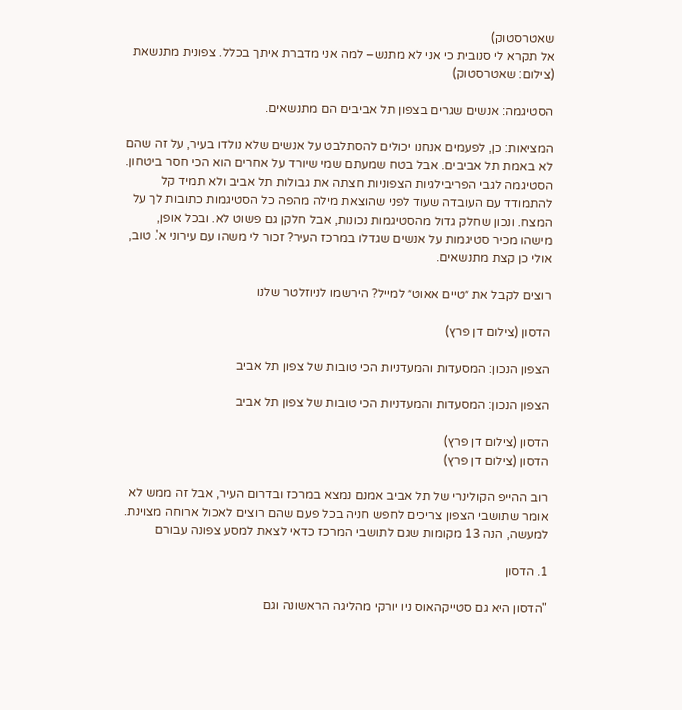שאטרסטוק)
אל תקרא לי סנובית כי אני לא מתנש– למה אני מדברת איתך בכלל. צפונית מתנשאת (צילום: שאטרסטוק)

הסטיגמה: אנשים שגרים בצפון תל אביבים הם מתנשאים.

המציאות: כן, לפעמים אנחנו יכולים להסתלבט על אנשים שלא נולדו בעיר, על זה שהם לא באמת תל אביבים. אבל בטח שמעתם שמי שיורד על אחרים הוא הכי חסר ביטחון. הסטיגמה לגבי הפריבילגיות הצפוניות חצתה את גבולות תל אביב ולא תמיד קל להתמודד עם העובדה שעוד לפני שהוצאת מילה מהפה כל הסטיגמות כתובות לך על המצח. ונכון שחלק גדול מהסטיגמות נכונות, אבל חלקן גם פשוט לא. ובכל אופן, מישהו מכיר סטיגמות על אנשים שגדלו במרכז העיר? זכור לי משהו עם עירוני א'. טוב, אולי כן קצת מתנשאים.

רוצים לקבל את ״טיים אאוט״ למייל? הירשמו לניוזלטר שלנו

הדסון (צילום דן פרץ)

הצפון הנכון: המסעדות והמעדניות הכי טובות של צפון תל אביב

הצפון הנכון: המסעדות והמעדניות הכי טובות של צפון תל אביב

הדסון (צילום דן פרץ)
הדסון (צילום דן פרץ)

רוב ההייפ הקולינרי של תל אביב אמנם נמצא במרכז ובדרום העיר, אבל זה ממש לא אומר שתושבי הצפון צריכים לחפש חניה בכל פעם שהם רוצים לאכול ארוחה מצוינת. למעשה, הנה 13 מקומות שגם לתושבי המרכז כדאי לצאת למסע צפונה עבורם

1. הדסון

"הדסון היא גם סטייקהאוס ניו יורקי מהליגה הראשונה וגם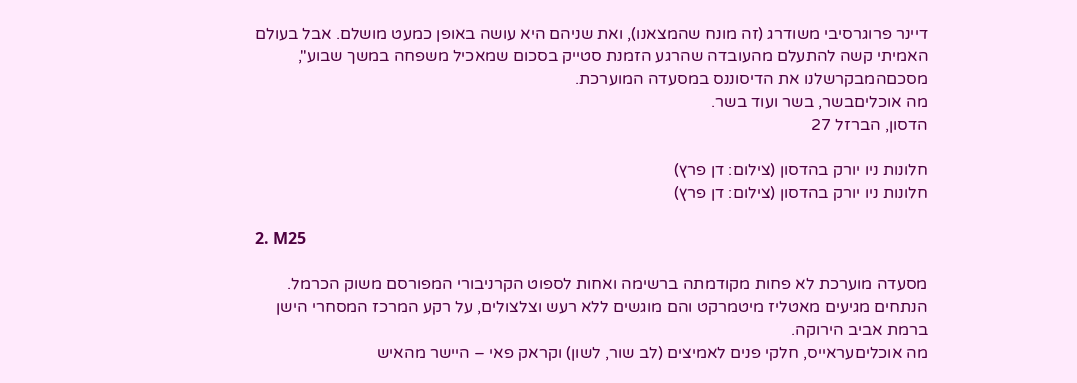דיינר פרוגרסיבי משודרג (זה מונח שהמצאנו), ואת שניהם היא עושה באופן כמעט מושלם. אבל בעולם האמיתי קשה להתעלם מהעובדה שהרגע הזמנת סטייק בסכום שמאכיל משפחה במשך שבוע", מסכםהמבקרשלנו את הדיסוננס במסעדה המוערכת.
מה אוכליםבשר, בשר ועוד בשר.
הדסון, הברזל 27

חלונות ניו יורק בהדסון (צילום: דן פרץ)
חלונות ניו יורק בהדסון (צילום: דן פרץ)

2. M25

מסעדה מוערכת לא פחות מקודמתה ברשימה ואחות לספוט הקרניבורי המפורסם משוק הכרמל. הנתחים מגיעים מאטליז מיטמרקט והם מוגשים ללא רעש וצלצולים, על רקע המרכז המסחרי הישן ברמת אביב הירוקה.
מה אוכליםעראייס, חלקי פנים לאמיצים (לב שור, לשון) וקראק פאי – היישר מהאיש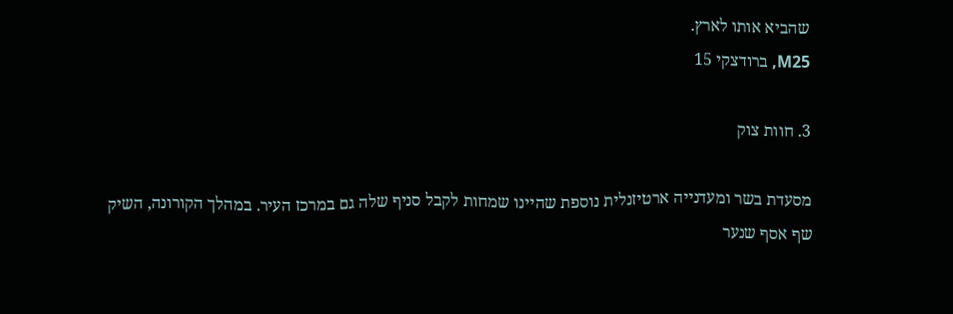שהביא אותו לארץ.
M25, ברודצקי 15

3. חוות צוק

מסעדת בשר ומעדנייה ארטיזנלית נוספת שהיינו שמחות לקבל סניף שלה גם במרכז העיר. במהלך הקורונה, השיק שף אסף שנער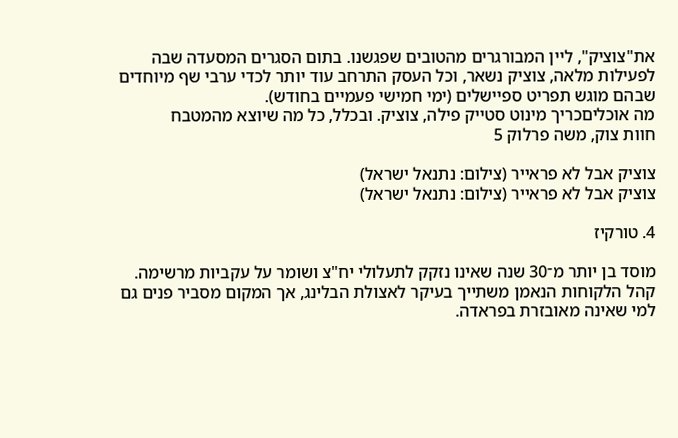את"צוציק", ליין המבורגרים מהטובים שפגשנו. בתום הסגרים המסעדה שבה לפעילות מלאה, צוציק נשאר, וכל העסק התרחב עוד יותר לכדי ערבי שף מיוחדים שבהם מוגש תפריט ספיישלים (ימי חמישי פעמיים בחודש).
מה אוכליםכריך מינוט סטייק פילה, צוציק. ובכלל, כל מה שיוצא מהמטבח
חוות צוק, משה פרלוק 5

צוציק אבל לא פראייר (צילום: נתנאל ישראל)
צוציק אבל לא פראייר (צילום: נתנאל ישראל)

4. טורקיז

מוסד בן יותר מ־30 שנה שאינו נזקק לתעלולי יח"צ ושומר על עקביות מרשימה. קהל הלקוחות הנאמן משתייך בעיקר לאצולת הבלינג, אך המקום מסביר פנים גם למי שאינה מאובזרת בפראדה.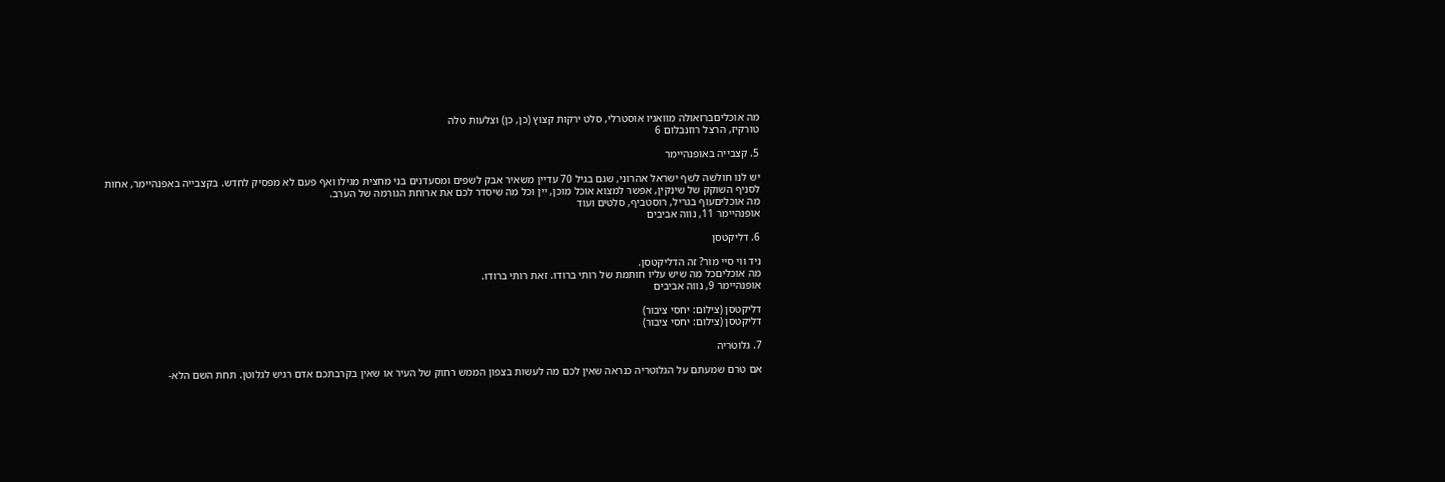מה אוכליםברזאולה מוואגיו אוסטרלי, סלט ירקות קצוץ (כן, כן) וצלעות טלה
טורקיז, הרצל רוזנבלום 6

5. קצבייה באופנהיימר

יש לנו חולשה לשף ישראל אהרוני, שגם בגיל 70 עדיין משאיר אבק לשפים ומסעדנים בני מחצית מגילו ואף פעם לא מפסיק לחדש. בקצבייה באפנהיימר, אחות לסניף השוקק של שינקין, אפשר למצוא אוכל מוכן, יין וכל מה שיסדר לכם את ארוחת הגורמה של הערב.
מה אוכליםעוף בגריל, רוסטביף, סלטים ועוד
אופנהיימר 11, נווה אביבים

6. דליקטסן

ניד ווי סיי מור? זה הדליקטסן.
מה אוכליםכל מה שיש עליו חותמת של רותי ברודו. זאת רותי ברודו.
אופנהיימר 9, נווה אביבים

דליקטסן (צילום: יחסי ציבור)
דליקטסן (צילום: יחסי ציבור)

7. גלוטריה

אם טרם שמעתם על הגלוטריה כנראה שאין לכם מה לעשות בצפון הממש רחוק של העיר או שאין בקרבתכם אדם רגיש לגלוטן. תחת השם הלא-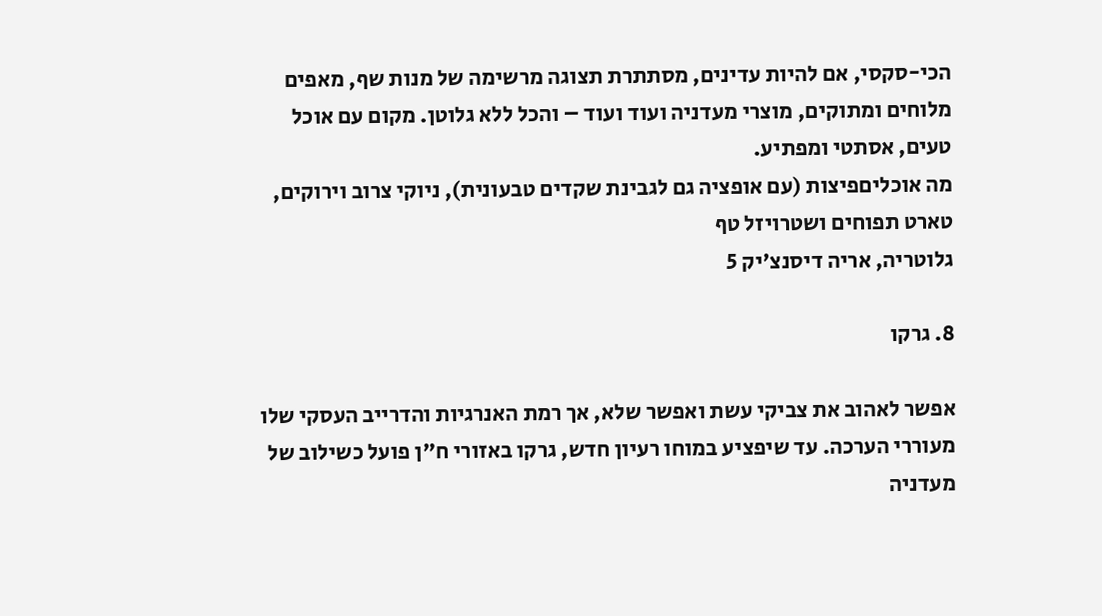הכי-סקסי, אם להיות עדינים, מסתתרת תצוגה מרשימה של מנות שף, מאפים מלוחים ומתוקים, מוצרי מעדניה ועוד ועוד – והכל ללא גלוטן. מקום עם אוכל טעים, אסתטי ומפתיע.
מה אוכליםפיצות (עם אופציה גם לגבינת שקדים טבעונית), ניוקי צרוב וירוקים, טארט תפוחים ושטרויזל טף
גלוטריה, אריה דיסנצ'יק 5

8. גרקו

אפשר לאהוב את צביקי עשת ואפשר שלא, אך רמת האנרגיות והדרייב העסקי שלו מעוררי הערכה. עד שיפציע במוחו רעיון חדש, גרקו באזורי ח"ן פועל כשילוב של מעדניה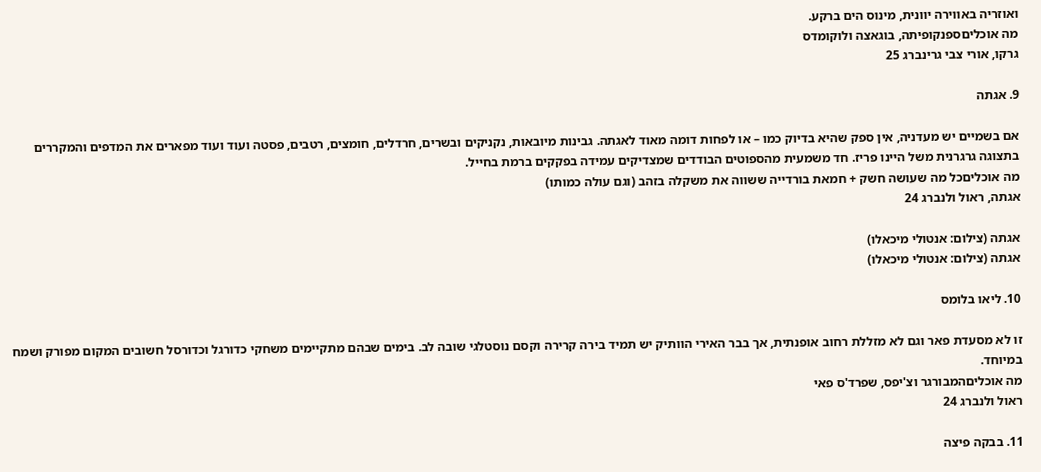ואוזריה באווירה יוונית, מינוס הים ברקע.
מה אוכליםספנקופיתה, בוגאצה ולוקומדס
גרקו, אורי צבי גרינברג 25

9. אגתה

אם בשמיים יש מעדניה, אין ספק שהיא בדיוק כמו – או לפחות דומה מאוד לאגתה. גבינות מיובאות, נקניקים ובשרים, חרדלים, חומצים, רטבים, פסטה ועוד ועוד מפארים את המדפים והמקררים בתצוגה גרגרנית משל היינו פריז. חד משמעית מהספוטים הבודדים שמצדיקים עמידה בפקקים ברמת בחייל.
מה אוכליםכל מה שעושה חשק + חמאת בורדייה ששווה את משקלה בזהב (וגם עולה כמותו)
אגתה, ראול ולנברג 24

אגתה (צילום: אנטולי מיכאלו)
אגתה (צילום: אנטולי מיכאלו)

10. ליאו בלומס

זו לא מסעדת פאר וגם לא מזללת רחוב אופנתית, אך בבר האירי הוותיק יש תמיד בירה קרירה וקסם נוסטלגי שובה לב. בימים שבהם מתקיימים משחקי כדורגל וכדורסל חשובים המקום מפורק ושמח במיוחד.
מה אוכליםהמבורגר וצ'יפס, שפרד'ס פאי
ראול ולנברג 24

11. בבקה פיצה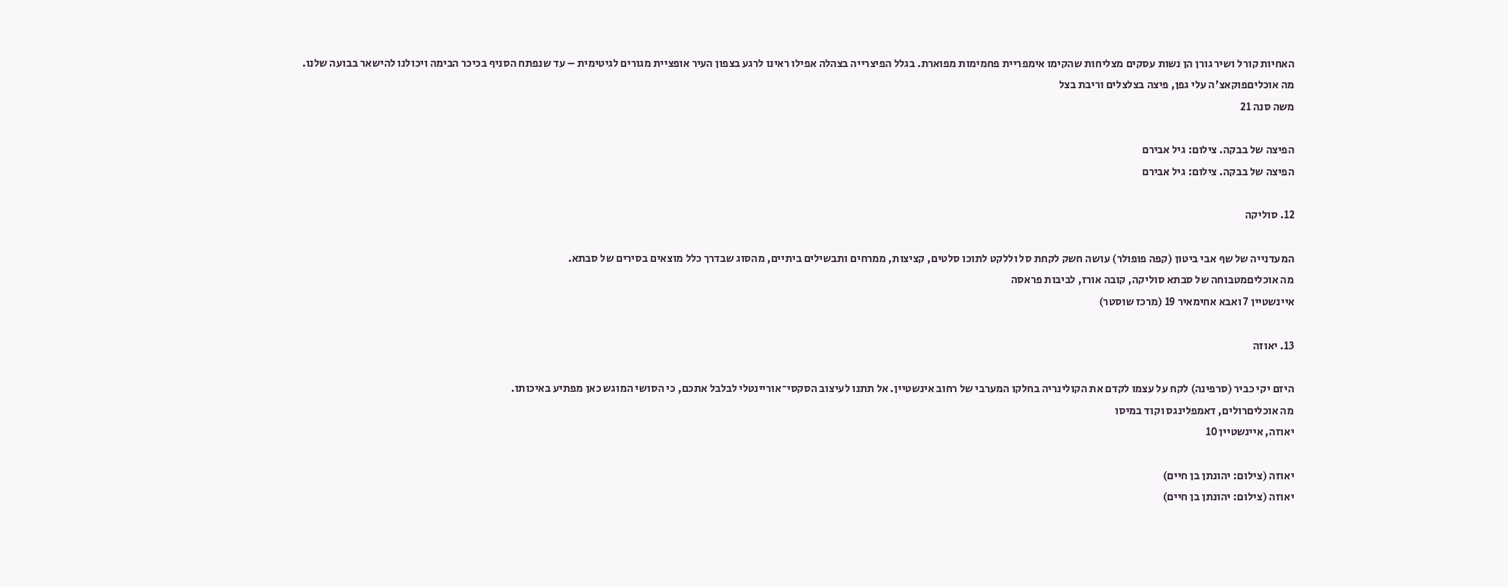האחיות קורל ושיר גורן הן נשות עסקים מצליחות שהקימו אימפריית פחמימות מפוארת. בגלל הפיצרייה בצהלה אפילו ראינו לרגע בצפון העיר אופציית מגורים לגיטימית – עד שנפתח הסניף בכיכר הבימה ויכולנו להישאר בבועה שלנו.
מה אוכליםפוקאצ'ה עלי גפן, פיצה בצלצלים וריבת בצל
משה סנה 21

הפיצה של בבקה. צילום: גיל אבירם
הפיצה של בבקה. צילום: גיל אבירם

12. סוליקה

המעדנייה של שף אבי ביטון (קפה פופולר) עושה חשק לקחת סל וללקט לתוכו סלטים, קציצות, ממרחים ותבשילים ביתיים, מהסוג שבדרך כלל מוצאים בסירים של סבתא.
מה אוכליםמטבוחה של סבתא סוליקה, קובה אורז, לביבות פראסה
איינשטיין 7 ואבא אחימאיר 19 (מרכז שוסטר)

13. יאוזה

היזם יקי כביר (סרפינה) לקח על עצמו לקדם את הקולינריה בחלקו המערבי של רחוב אינשטיין. אל תתנו לעיצוב הסקסי־אוריינטלי לבלבל אתכם, כי הסושי המוגש כאן מפתיע באיכותו.
מה אוכליםרולים, דאמפלינגס וקוד במיסו
יאוזה, איינשטיין 10

יאוזה (צילום: יהונתן בן חיים)
יאוזה (צילום: יהונתן בן חיים)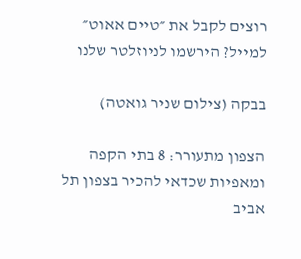רוצים לקבל את ״טיים אאוט״ למייל? הירשמו לניוזלטר שלנו

בבקה (צילום שניר גואטה)

הצפון מתעורר: 8 בתי הקפה ומאפיות שכדאי להכיר בצפון תל אביב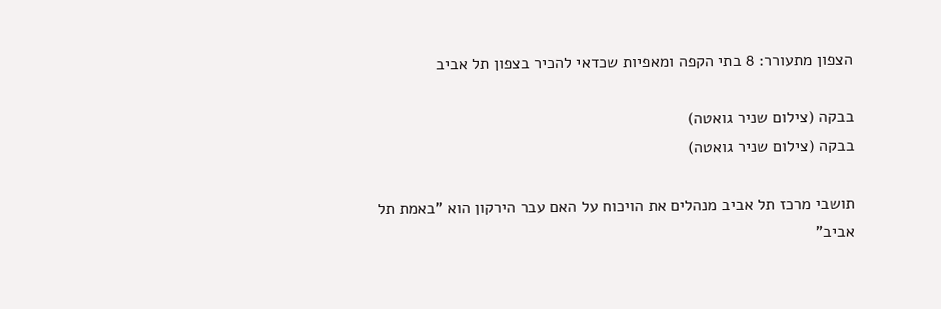הצפון מתעורר: 8 בתי הקפה ומאפיות שכדאי להכיר בצפון תל אביב

בבקה (צילום שניר גואטה)
בבקה (צילום שניר גואטה)

תושבי מרכז תל אביב מנהלים את הויכוח על האם עבר הירקון הוא "באמת תל אביב"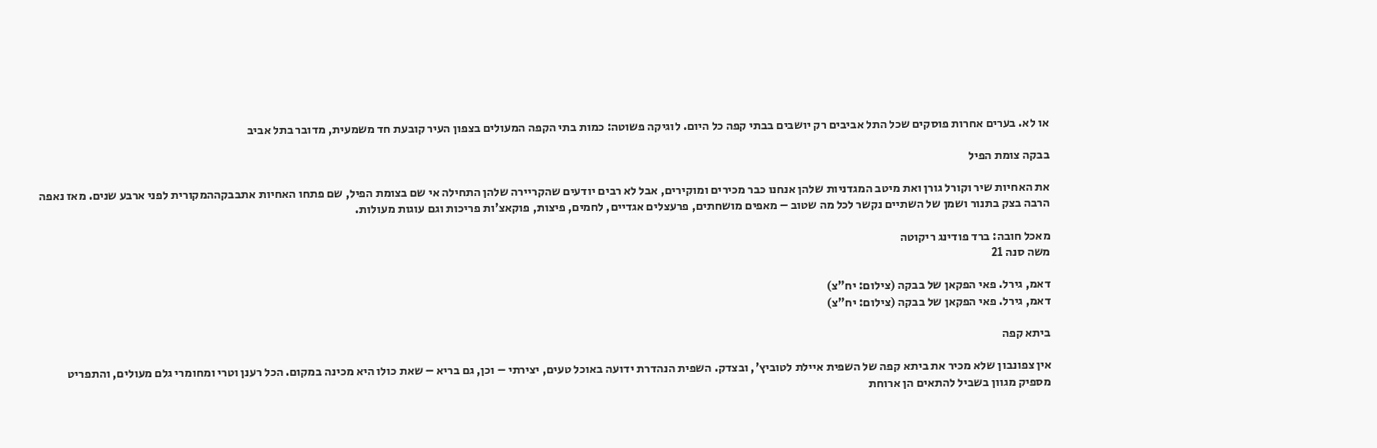או לא. בערים אחרות פוסקים שכל התל אביבים רק יושבים בבתי קפה כל היום. לוגיקה פשוטה: כמות בתי הקפה המעולים בצפון העיר קובעת חד משמעית, מדובר בתל אביב

בבקה צומת הפיל

את האחיות שיר וקורל גורן ואת מיטב המגדניות שלהן אנחנו כבר מכירים ומוקירים, אבל לא רבים יודעים שהקריירה שלהן התחילה אי שם בצומת הפיל, שם פתחו האחיות אתבבקההמקורית לפני ארבע שנים. מאז נאפה הרבה בצק בתנור ושמן של השתיים נקשר לכל מה שטוב – מאפים מושחתים, פרעצלים אגדיים, לחמים, פיצות, פוקאצ'ות פריכות וגם עוגות מעולות.

מאכל חובה: ברד פודינג ריקוטה
משה סנה 21

דאמ, גירל. פאי הפקאן של בבקה (צילום: יח"צ)
דאמ, גירל. פאי הפקאן של בבקה (צילום: יח"צ)

ביתא קפה

אין צפונבון שלא מכיר את ביתא קפה של השפית איילת לטוביץ', ובצדק. השפית הנהדרת ידועה באוכל טעים, יצירתי – וכן, גם בריא – שאת כולו היא מכינה במקום. הכל רענן וטרי ומחומרי גלם מעולים, והתפריט מספיק מגוון בשביל להתאים הן ארוחת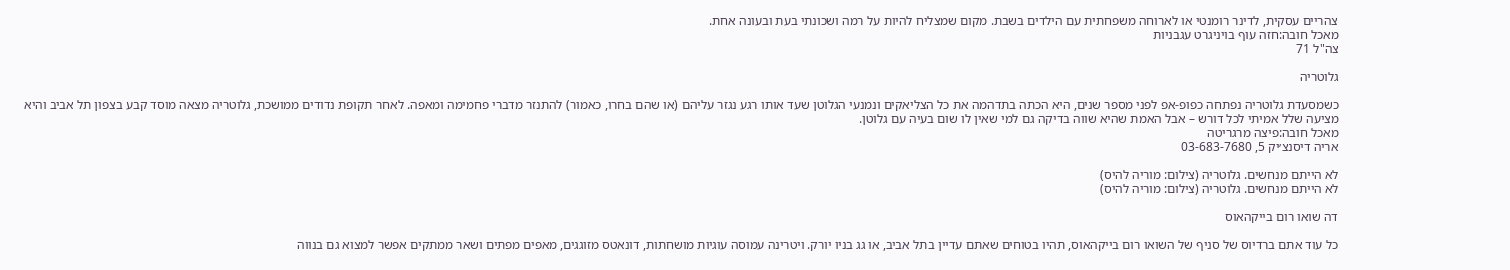צהריים עסקית, לדינר רומנטי או לארוחה משפחתית עם הילדים בשבת. מקום שמצליח להיות על רמה ושכונתי בעת ובעונה אחת.
מאכל חובה:חזה עוף בויניגרט עגבניות
צה"ל 71

גלוטריה

כשמסעדת גלוטריה נפתחה כפופ-אפ לפני מספר שנים, היא הכתה בתדהמה את כל הצליאקים ונמנעי הגלוטן שעד אותו רגע נגזר עליהם (או שהם בחרו, כאמור) להתנזר מדברי פחמימה ומאפה. לאחר תקופת נדודים ממושכת, גלוטריה מצאה מוסד קבע בצפון תל אביב והיא מציעה שלל אמיתי לכל דורש – אבל האמת שהיא שווה בדיקה גם למי שאין לו שום בעיה עם גלוטן.
מאכל חובה:פיצה מרגריטה
אריה דיסנצ׳יק 5, 03-683-7680

לא הייתם מנחשים. גלוטריה (צילום: מוריה להיס)
לא הייתם מנחשים. גלוטריה (צילום: מוריה להיס)

דה שואו רום בייקהאוס

כל עוד אתם ברדיוס של סניף של השואו רום בייקהאוס, תהיו בטוחים שאתם עדיין בתל אביב, או גג בניו יורק. ויטרינה עמוסה עוגיות מושחתות, דונאטס מזוגגים, מאפים מפתים ושאר ממתקים אפשר למצוא גם בנווה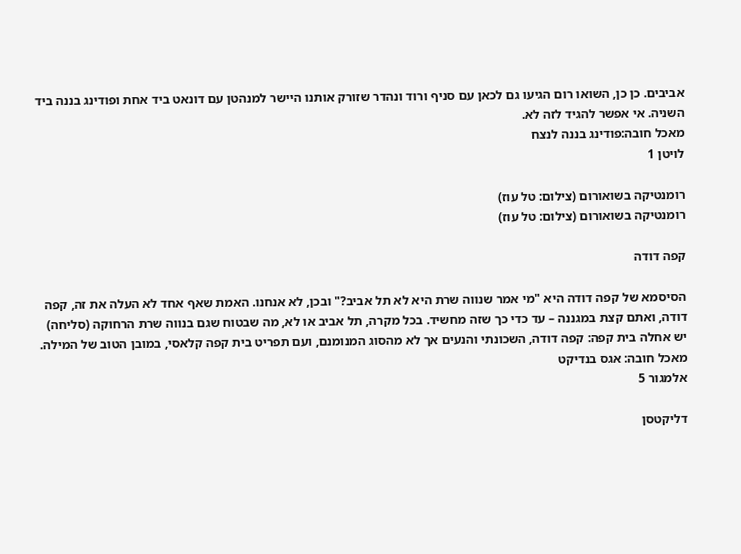אביבים. כן כן, השואו רום הגיעו גם לכאן עם סניף ורוד ונהדר שזורק אותנו היישר למנהטן עם דונאט ביד אחת ופודינג בננה ביד השניה. אי אפשר להגיד לזה לא.
מאכל חובה:פודינג בננה לנצח
לויטן 1

רומנטיקה בשואורום (צילום: טל עוז)
רומנטיקה בשואורום (צילום: טל עוז)

קפה דודה

הסיסמא של קפה דודה היא "מי אמר שנווה שרת היא לא תל אביב?" ובכן, לא אנחנו. האמת שאף אחד לא העלה את זה, קפה דודה, ואתם קצת במגננה – עד כדי כך שזה מחשיד. בכל מקרה, תל אביב או לא, מה שבטוח שגם בנווה שרת הרחוקה (סליחה) יש אחלה בית קפה: קפה דודה, השכונתי והנעים אך לא מהסוג המנומנם, ועם תפריט בית קפה קלאסי, במובן הטוב של המילה.
מאכל חובה: אגס בנדיקט
אלמגור 5

דליקטסן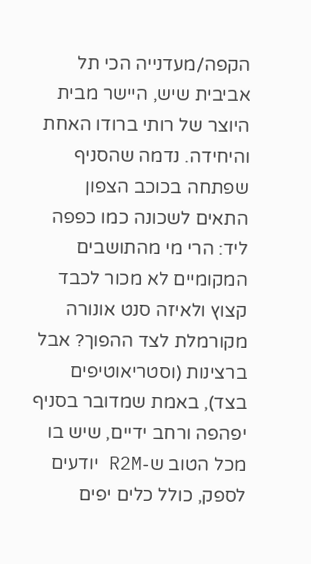הקפה/מעדנייה הכי תל אביבית שיש, היישר מבית היוצר של רותי ברודו האחת והיחידה. נדמה שהסניף שפתחה בכוכב הצפון התאים לשכונה כמו כפפה ליד: הרי מי מהתושבים המקומיים לא מכור לכבד קצוץ ולאיזה סנט אונורה מקורמלת לצד ההפוך? אבל ברצינות (וסטריאוטיפים בצד), באמת שמדובר בסניף יפהפה ורחב ידיים, שיש בו מכל הטוב ש-R2M יודעים לספק, כולל כלים יפים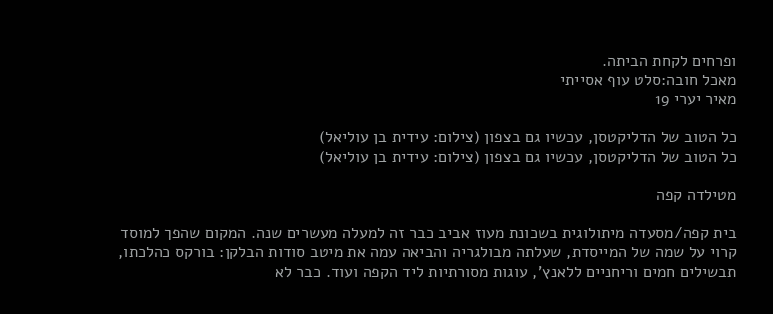ופרחים לקחת הביתה.
מאכל חובה:סלט עוף אסייתי
מאיר יערי 19

כל הטוב של הדליקטסן, עכשיו גם בצפון (צילום: עידית בן עוליאל)
כל הטוב של הדליקטסן, עכשיו גם בצפון (צילום: עידית בן עוליאל)

מטילדה קפה

בית קפה/מסעדה מיתולוגית בשכונת מעוז אביב כבר זה למעלה מעשרים שנה. המקום שהפך למוסד קרוי על שמה של המייסדת, שעלתה מבולגריה והביאה עמה את מיטב סודות הבלקן: בורקס כהלכתו, תבשילים חמים וריחניים ללאנץ', עוגות מסורתיות ליד הקפה ועוד. כבר לא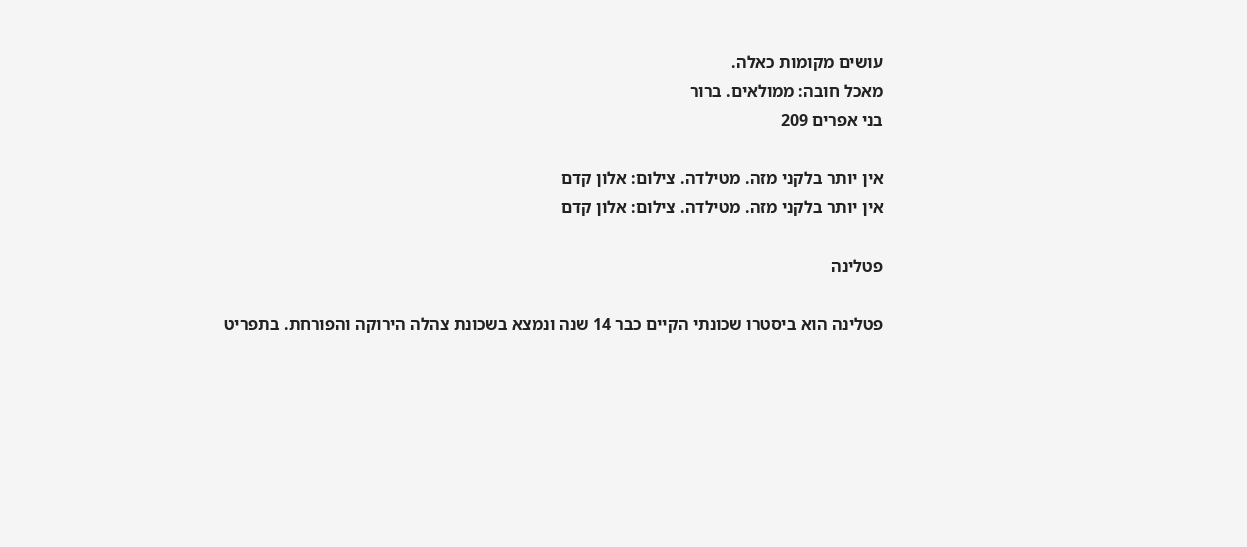עושים מקומות כאלה.
מאכל חובה: ממולאים. ברור
בני אפרים 209

אין יותר בלקני מזה. מטילדה. צילום: אלון קדם
אין יותר בלקני מזה. מטילדה. צילום: אלון קדם

פטלינה

פטלינה הוא ביסטרו שכונתי הקיים כבר 14 שנה ונמצא בשכונת צהלה הירוקה והפורחת. בתפריט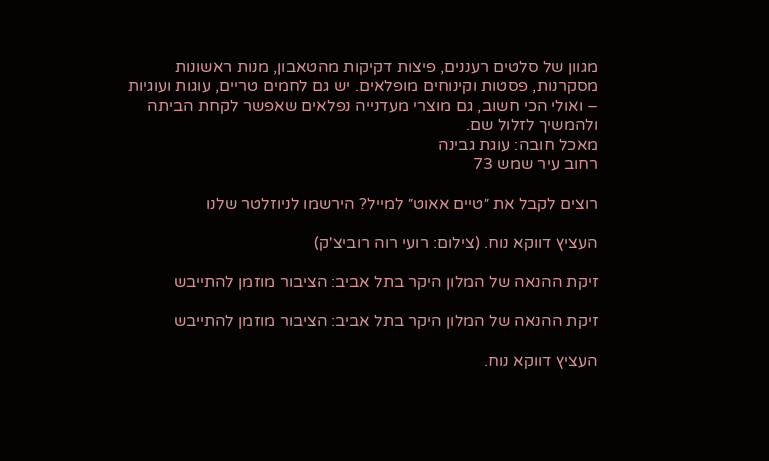מגוון של סלטים רעננים, פיצות דקיקות מהטאבון, מנות ראשונות מסקרנות, פסטות וקינוחים מופלאים. יש גם לחמים טריים, עוגות ועוגיות – ואולי הכי חשוב, גם מוצרי מעדנייה נפלאים שאפשר לקחת הביתה ולהמשיך לזלול שם.
מאכל חובה: עוגת גבינה
רחוב עיר שמש 73

רוצים לקבל את ״טיים אאוט״ למייל? הירשמו לניוזלטר שלנו

העציץ דווקא נוח. (צילום: רועי רוה רוביצ'ק)

זיקת ההנאה של המלון היקר בתל אביב: הציבור מוזמן להתייבש

זיקת ההנאה של המלון היקר בתל אביב: הציבור מוזמן להתייבש

העציץ דווקא נוח.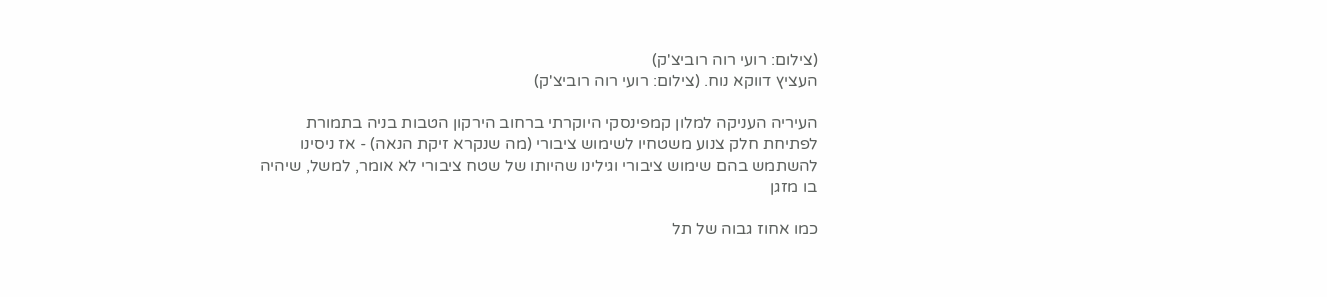(צילום: רועי רוה רוביצ'ק)
העציץ דווקא נוח. (צילום: רועי רוה רוביצ'ק)

העיריה העניקה למלון קמפינסקי היוקרתי ברחוב הירקון הטבות בניה בתמורת לפתיחת חלק צנוע משטחיו לשימוש ציבורי (מה שנקרא זיקת הנאה) - אז ניסינו להשתמש בהם שימוש ציבורי וגילינו שהיותו של שטח ציבורי לא אומר, למשל, שיהיה בו מזגן

כמו אחוז גבוה של תל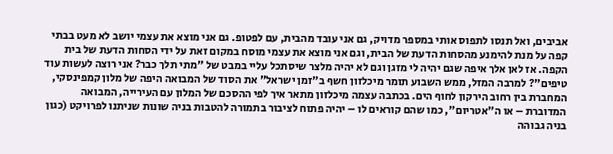אביבים, ואל תנסו לתפוס אותי במספר מדויק, גם אני עובד מהבית, עם לפטופ. גם אני מוצא את עצמי יושב לא מעט בבתי קפה על מנת להימנע מהסחות הדעת של הבית, וגם אני מוצא את עצמי מוסח במקום זאת על ידי הסחות הדעת של בית הקפה. אז לאן אלך איפה שגם יהיה לי מזגן וגם לא יהיה מלצר שיסתכל עליי במבט של "מתי תלך כבר? אני רוצה לעשות עוד טיפים"? למרבה המזל, ממש השבוע תומר מיכלזון חשף ב"זמן ישראל" את הסוד של המבואה היפה של מלון קמפינסקי, המחברת בין רחוב הירקון לחוף הים. בכתבה עצמה מיכלזון מתאר איך לפי ההסכם של המלון עם העירייה, המבואה המדוברת – או ה"אטריום", כמו שהם קוראים לו – יהיה פתוח לציבור בתמורה להטבות בניה שונות שניתנו לפרויקט (כגון בניה גבוהה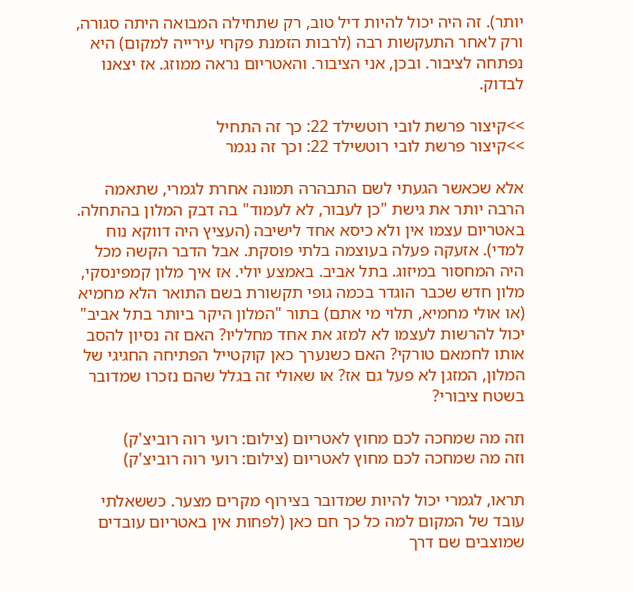יותר). זה היה יכול להיות דיל טוב, רק שתחילה המבואה היתה סגורה, ורק לאחר התעקשות רבה (לרבות הזמנת פקחי עירייה למקום) היא נפתחה לציבור. ובכן, אני הציבור. והאטריום נראה ממוזג. אז יצאנו לבדוק.

>>קיצור פרשת לובי רוטשילד 22: כך זה התחיל
>>קיצור פרשת לובי רוטשילד 22: וכך זה נגמר

אלא שכאשר הגעתי לשם התבהרה תמונה אחרת לגמרי, שתאמה הרבה יותר את גישת "כן לעבור, לא לעמוד" בה דבק המלון בהתחלה. באטריום עצמו אין ולא כיסא אחד לישיבה (העציץ היה דווקא נוח למדי). אזעקה פעלה בעוצמה בלתי פוסקת. אבל הדבר הקשה מכל היה המחסור במיזוג. בתל אביב. באמצע יולי. אז איך מלון קמפינסקי, מלון חדש שכבר הוגדר בכמה גופי תקשורת בשם התואר הלא מחמיא (או אולי מחמיא, תלוי מי אתם) בתור "המלון היקר ביותר בתל אביב" יכול להרשות לעצמו לא למזג את אחד מחלליו? האם זה נסיון להסב אותו לחמאם טורקי? האם כשנערך כאן קוקטייל הפתיחה החגיגי של המלון, המזגן לא פעל גם אז? או שאולי זה בגלל שהם נזכרו שמדובר בשטח ציבורי?

וזה מה שמחכה לכם מחוץ לאטריום (צילום: רועי רוה רוביצ'ק)
וזה מה שמחכה לכם מחוץ לאטריום (צילום: רועי רוה רוביצ'ק)

תראו, לגמרי יכול להיות שמדובר בצירוף מקרים מצער. כששאלתי עובד של המקום למה כל כך חם כאן (לפחות אין באטריום עובדים שמוצבים שם דרך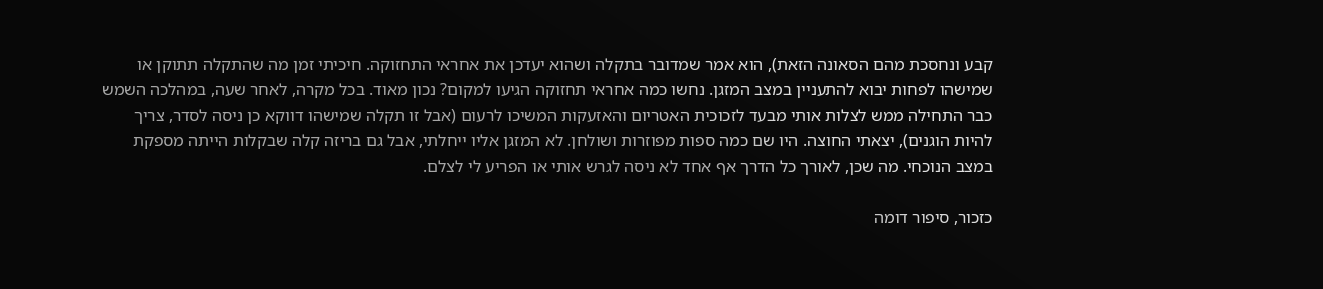קבע ונחסכת מהם הסאונה הזאת), הוא אמר שמדובר בתקלה ושהוא יעדכן את אחראי התחזוקה. חיכיתי זמן מה שהתקלה תתוקן או שמישהו לפחות יבוא להתעניין במצב המזגן. נחשו כמה אחראי תחזוקה הגיעו למקום? נכון מאוד. בכל מקרה, לאחר שעה, במהלכה השמש כבר התחילה ממש לצלות אותי מבעד לזכוכית האטריום והאזעקות המשיכו לרעום (אבל זו תקלה שמישהו דווקא כן ניסה לסדר, צריך להיות הוגנים), יצאתי החוצה. היו שם כמה ספות מפוזרות ושולחן. לא המזגן אליו ייחלתי, אבל גם בריזה קלה שבקלות הייתה מספקת במצב הנוכחי. מה שכן, לאורך כל הדרך אף אחד לא ניסה לגרש אותי או הפריע לי לצלם.

כזכור, סיפור דומה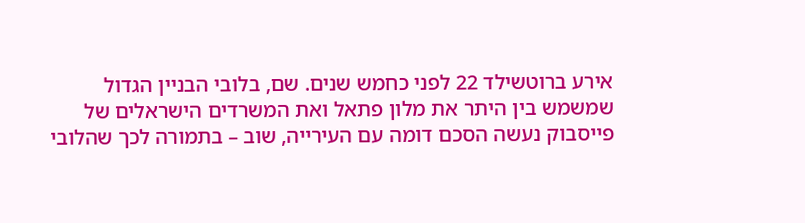אירע ברוטשילד 22 לפני כחמש שנים. שם, בלובי הבניין הגדול שמשמש בין היתר את מלון פתאל ואת המשרדים הישראלים של פייסבוק נעשה הסכם דומה עם העירייה, שוב – בתמורה לכך שהלובי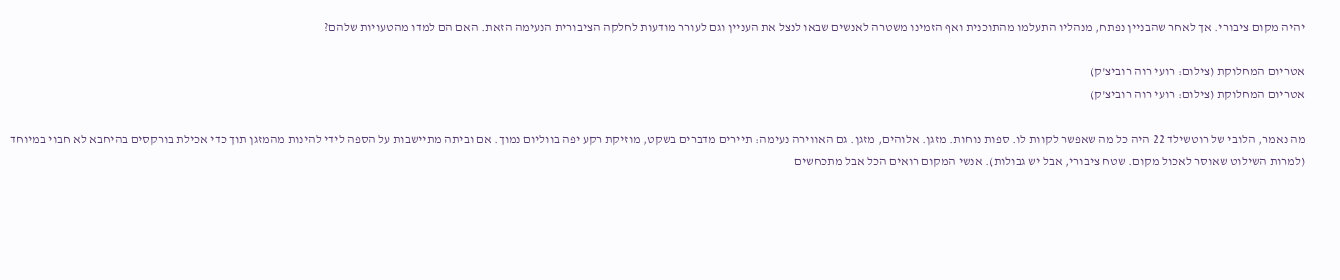יהיה מקום ציבורי. אך לאחר שהבניין נפתח, מנהליו התעלמו מהתוכנית ואף הזמינו משטרה לאנשים שבאו לנצל את העניין וגם לעורר מודעות לחלקה הציבורית הנעימה הזאת. האם הם למדו מהטעויות שלהם?

אטריום המחלוקת (צילום: רועי רוה רוביצ'ק)
אטריום המחלוקת (צילום: רועי רוה רוביצ'ק)

מה נאמר, הלובי של רוטשילד 22 היה כל מה שאפשר לקוות לו. ספות נוחות. מזגן. אלוהים, מזגן. גם האווירה נעימה: תיירים מדברים בשקט, מוזיקת רקע יפה בווליום נמוך. אם וביתה מתיישבות על הספה לידי להינות מהמזגן תוך כדי אכילת בורקסים בהיחבא לא חבוי במיוחד (למרות השילוט שאוסר לאכול מקום. שטח ציבורי, אבל יש גבולות). אנשי המקום רואים הכל אבל מתכחשים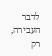לדבר העבירה, רק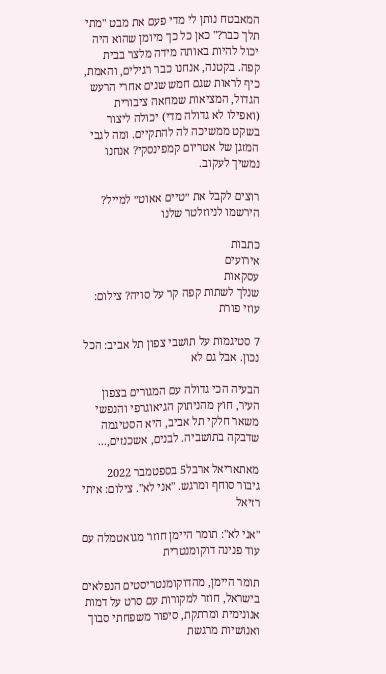המאבטח נותן לי מדי פעם את מבט "מתי תלך כבר?" כאן כל כך מיומן שהוא היה יכול להיות באותה מידה מלצר בבית קפה. בקטנה, אנחנו כבר רגילים, והאמת, כיף לראות שגם חמש שנים אחרי הרעש הגדול, המציאות שמחאה ציבורית (ואפילו לא גדולה מדי) יכולה ליצור בשקט ממשיכה לה להתקיים. ומה לגבי המזגן של אטריום קמפינסקי? אנחנו נמשיך לעקוב.

רוצים לקבל את ״טיים אאוט״ למייל? הירשמו לניוזלטר שלנו

כתבות
אירועים
עסקאות
שנלך לשתות קפה קר על סויה? צילום: עוזי פורת

7 סטיגמות על תושבי צפון תל אביב: הכל נכון. אבל גם לא

הבעיה הכי גדולה עם המגורים בצפון העיר, חוץ מהניתוק הגיאוגרפי והנפשי משאר חלקי תל אביב, היא הסטיגמה שדבקה בתושביה. לבנים, אשכנזים,...

מאתאריאל ארבל5 בספטמבר 2022
גיבור סוחף ומרגש. "אני לא". צילום: איתי רזיאל

"אני לא": תומר היימן חוזר מגואטמלה עם עוד פנינה דוקומנטרית

תומר היימן, מהדוקומנטריסטים הנפלאים בישראל, חוזר למקורות עם סרט על דמות אנונימית ומרתקת, סיפור משפחתי סבוך ואנושיות מרגשת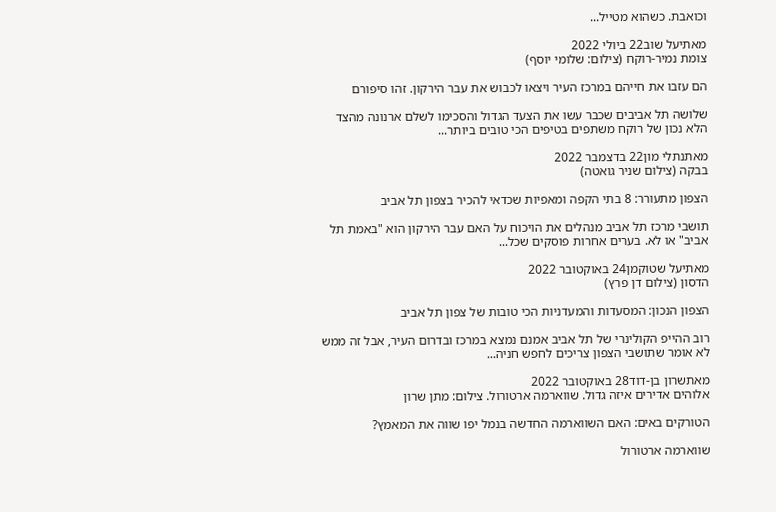וכואבת. כשהוא מטייל...

מאתיעל שוב22 ביולי 2022
צומת נמיר-רוקח (צילום: שלומי יוסף)

הם עזבו את חייהם במרכז העיר ויצאו לכבוש את עבר הירקון. זהו סיפורם

שלושה תל אביבים שכבר עשו את הצעד הגדול והסכימו לשלם ארנונה מהצד הלא נכון של רוקח משתפים בטיפים הכי טובים ביותר...

מאתנתלי מון22 בדצמבר 2022
בבקה (צילום שניר גואטה)

הצפון מתעורר: 8 בתי הקפה ומאפיות שכדאי להכיר בצפון תל אביב

תושבי מרכז תל אביב מנהלים את הויכוח על האם עבר הירקון הוא "באמת תל אביב" או לא. בערים אחרות פוסקים שכל...

מאתיעל שטוקמן24 באוקטובר 2022
הדסון (צילום דן פרץ)

הצפון הנכון: המסעדות והמעדניות הכי טובות של צפון תל אביב

רוב ההייפ הקולינרי של תל אביב אמנם נמצא במרכז ובדרום העיר, אבל זה ממש לא אומר שתושבי הצפון צריכים לחפש חניה...

מאתשרון בן-דוד28 באוקטובר 2022
אלוהים אדירים איזה גדול. שווארמה ארטורול. צילום: מתן שרון

הטורקים באים: האם השווארמה החדשה בנמל יפו שווה את המאמץ?

שווארמה ארטורול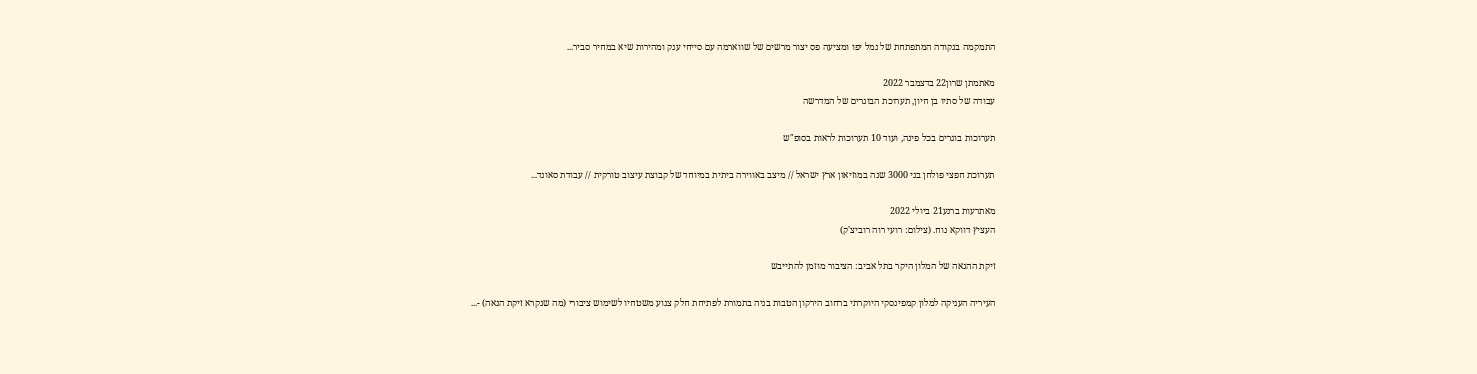התמקמה בנקודה המתפתחת של נמל יפו ומציעה פס יצור מרשים של שווארמה עם סייחי ענק ומהירות שיא במחיר סביר...

מאתמתן שרון22 בדצמבר 2022
עבודה של סתיו בן חיון, תערוכת הבוגרים של המדרשה

תערוכות בוגרים בכל פינה, ועוד 10 תערוכות לראות בסופ"ש

תערוכת חפצי פולחן בני 3000 שנה במוזיאון ארץ ישראל // מיצב באווירה ביתית במיוחד של קבוצת עיצוב טורקית // עבודת סאונד...

מאתרעות ברנע21 ביולי 2022
העציץ דווקא נוח. (צילום: רועי רוה רוביצ'ק)

זיקת ההנאה של המלון היקר בתל אביב: הציבור מוזמן להתייבש

העיריה העניקה למלון קמפינסקי היוקרתי ברחוב הירקון הטבות בניה בתמורת לפתיחת חלק צנוע משטחיו לשימוש ציבורי (מה שנקרא זיקת הנאה) -...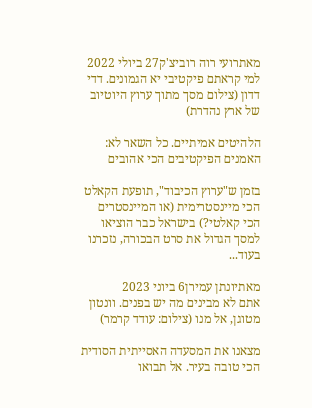מאתרועי רוה רוביצ'ק27 ביולי 2022
למי קראתם פיקטיבי יא הגמונים. דדי דדון (צילום מסך מתוך ערוץ היוטיוב של ארץ נהדרת)

הלהיטים אמיתיים. כל השאר לא: האמנים הפיקטיבים הכי אהובים

בזמן ש"ערוץ הכיבוד", תופעת הקאלט הכי מיינסטרימית (או המיינסטרים הכי קאלטי?) בישראל כבר הוציאו למסך הגדול את סרט הבכורה, נזכרנו בעוד...

מאתיונתן עמירן6 ביוני 2023
אתם לא מבינים מה יש בפנים. וונטון מטוגן, אל מנו (צילום: עודד קרמר)

מצאנו את המסעדה האסייתית הסודית הכי טובה בעיר. אל תבואו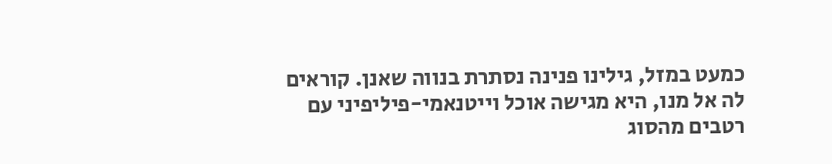כמעט במזל, גילינו פנינה נסתרת בנווה שאנן. קוראים לה אל מנו, היא מגישה אוכל וייטנאמי-פיליפיני עם רטבים מהסוג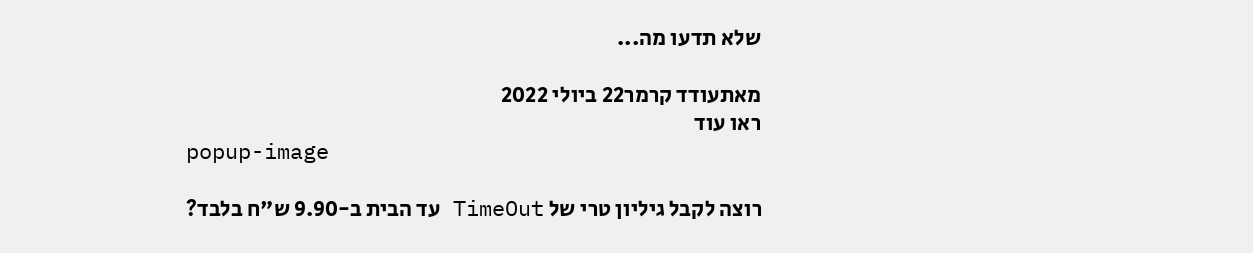שלא תדעו מה...

מאתעודד קרמר22 ביולי 2022
ראו עוד
popup-image

רוצה לקבל גיליון טרי של TimeOut עד הבית ב-9.90 ש"ח בלבד?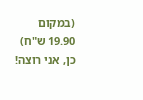(במקום 19.90 ש"ח)
כן, אני רוצה!